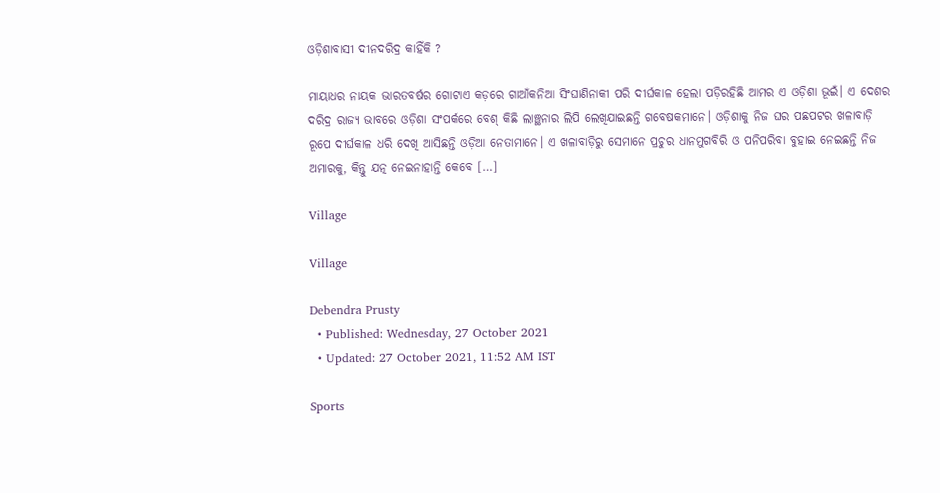ଓଡ଼ିଶାବାସୀ ଦୀନଦରିଦ୍ର କାହିଁକି ?

ମାୟାଧର ନାୟକ ଭାରତବର୍ଷର ଗୋଟାଏ କଡ଼ରେ ଗାଆଁକନିଆ ସିଂଘାଣିନାକୀ ପରି ଦୀର୍ଘକାଳ ହେଲା ପଡ଼ିରହିଛି ଆମର ଏ ଓଡ଼ିଶା ଭୂଇଁ। ଏ ଦେଶର ଦରିଦ୍ର ରାଜ୍ୟ ଭାବରେ ଓଡ଼ିଶା ସଂପର୍କରେ ବେଶ୍ କିଛି ଲାଞ୍ଛନାର ଲିପି ଲେଖିଯାଇଛନ୍ତି ଗବେଷକମାନେ। ଓଡ଼ିଶାକୁ ନିଜ ଘର ପଛପଟର ଖଳାବାଡ଼ି ରୂପେ ଦୀର୍ଘକାଳ ଧରି ଦେଖି ଆସିଛନ୍ତି ଓଡ଼ିଆ ନେତାମାନେ। ଏ ଖଳାବାଡ଼ିରୁ ସେମାନେ ପ୍ରଚୁର ଧାନମୁଗବିରି ଓ ପନିପରିବା ବୁହାଇ ନେଇଛନ୍ତି ନିଜ ଅମାରକୁ, କିନ୍ତୁ ଯତ୍ନ ନେଇନାହାନ୍ତି କେବେ […]

Village

Village

Debendra Prusty
  • Published: Wednesday, 27 October 2021
  • Updated: 27 October 2021, 11:52 AM IST

Sports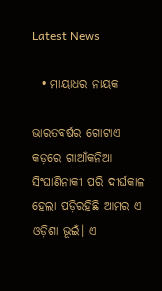Latest News

  • ମାୟାଧର ନାୟକ

ଭାରତବର୍ଷର ଗୋଟାଏ କଡ଼ରେ ଗାଆଁକନିଆ ସିଂଘାଣିନାକୀ ପରି ଦୀର୍ଘକାଳ ହେଲା ପଡ଼ିରହିଛି ଆମର ଏ ଓଡ଼ିଶା ଭୂଇଁ। ଏ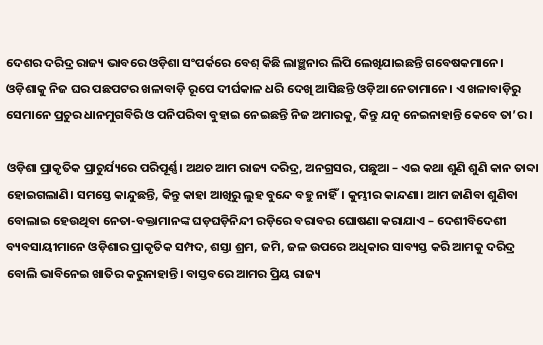ଦେଶର ଦରିଦ୍ର ରାଜ୍ୟ ଭାବରେ ଓଡ଼ିଶା ସଂପର୍କରେ ବେଶ୍ କିଛି ଲାଞ୍ଛନାର ଲିପି ଲେଖିଯାଇଛନ୍ତି ଗବେଷକମାନେ। ଓଡ଼ିଶାକୁ ନିଜ ଘର ପଛପଟର ଖଳାବାଡ଼ି ରୂପେ ଦୀର୍ଘକାଳ ଧରି ଦେଖି ଆସିଛନ୍ତି ଓଡ଼ିଆ ନେତାମାନେ। ଏ ଖଳାବାଡ଼ିରୁ ସେମାନେ ପ୍ରଚୁର ଧାନମୁଗବିରି ଓ ପନିପରିବା ବୁହାଇ ନେଇଛନ୍ତି ନିଜ ଅମାରକୁ, କିନ୍ତୁ ଯତ୍ନ ନେଇନାହାନ୍ତି କେବେ ତା’ର।

ଓଡ଼ିଶା ପ୍ରାକୃତିକ ପ୍ରାଚୁର୍ଯ୍ୟରେ ପରିପୂର୍ଣ୍ଣ। ଅଥଚ ଆମ ରାଜ୍ୟ ଦରିଦ୍ର, ଅନଗ୍ରସର, ପଛୁଆ – ଏଇ କଥା ଶୁଣି ଶୁଣି କାନ ତାବ୍ଦା ହୋଇଗଲାଣି। ସମସ୍ତେ କାନ୍ଦୁଛନ୍ତି, କିନ୍ତୁ କାହା ଆଖିରୁ ଲୁହ ବୁନ୍ଦେ ବହୁ ନାହିଁ। କୁମ୍ଭୀର କାନ୍ଦଣା। ଆମ ଜାଣିବା ଶୁଣିବା ବୋଲାଇ ହେଉଥିବା ନେତା-ବକ୍ତାମାନଙ୍କ ଘଡ଼ଘଡ଼ିନିନ୍ଦୀ ରଡ଼ିରେ ବରାବର ଘୋଷଣା କରାଯାଏ – ଦେଶୀବିଦେଶୀ ବ୍ୟବସାୟୀମାନେ ଓଡ଼ିଶାର ପ୍ରାକୃତିକ ସମ୍ପଦ, ଶସ୍ତା ଶ୍ରମ, ଜମି, ଜଳ ଉପରେ ଅଧିକାର ସାବ୍ୟସ୍ତ କରି ଆମକୁ ଦରିଦ୍ର ବୋଲି ଭାବିନେଇ ଖାତିର କରୁନାହାନ୍ତି। ବାସ୍ତବରେ ଆମର ପ୍ରିୟ ରାଜ୍ୟ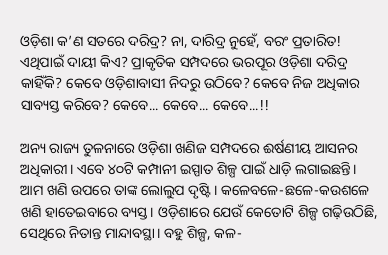ଓଡ଼ିଶା କ’ଣ ସତରେ ଦରିଦ୍ର? ନା, ଦାରିଦ୍ର ନୁହେଁ, ବରଂ ପ୍ରତାରିତ! ଏଥିପାଇଁ ଦାୟୀ କିଏ? ପ୍ରାକୃତିକ ସମ୍ପଦରେ ଭରପୂର ଓଡ଼ିଶା ଦରିଦ୍ର କାହିଁକି? କେବେ ଓଡ଼ିଶାବାସୀ ନିଦରୁ ଉଠିବେ? କେବେ ନିଜ ଅଧିକାର ସାବ୍ୟସ୍ତ କରିବେ? କେବେ... କେବେ... କେବେ...!!

ଅନ୍ୟ ରାଜ୍ୟ ତୁଳନାରେ ଓଡ଼ିଶା ଖଣିଜ ସମ୍ପଦରେ ଈର୍ଷଣୀୟ ଆସନର ଅଧିକାରୀ। ଏବେ ୪୦ଟି କମ୍ପାନୀ ଇସ୍ପାତ ଶିଳ୍ପ ପାଇଁ ଧାଡ଼ି ଲଗାଇଛନ୍ତି। ଆମ ଖଣି ଉପରେ ତାଙ୍କ ଲୋଲୁପ ଦୃଷ୍ଟି। କଳେବଳେ-ଛଳେ-କଉଶଳେ ଖଣି ହାତେଇବାରେ ବ୍ୟସ୍ତ। ଓଡ଼ିଶାରେ ଯେଉଁ କେତୋଟି ଶିଳ୍ପ ଗଢ଼ିଉଠିଛି, ସେଥିରେ ନିତାନ୍ତ ମାନ୍ଦାବସ୍ଥା। ବହୁ ଶିଳ୍ପ, କଳ-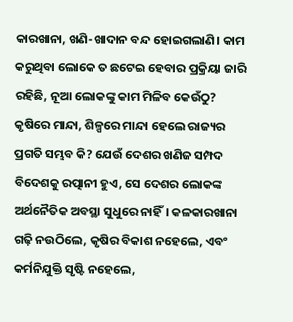କାରଖାନା, ଖଣି-ଖାଦାନ ବନ୍ଦ ହୋଇଗଲାଣି। କାମ କରୁଥିବା ଲୋକେ ତ ଛଟେଇ ହେବାର ପ୍ରକ୍ରିୟା ଜାରି ରହିଛି, ନୂଆ ଲୋକଙ୍କୁ କାମ ମିଳିବ କେଉଁଠୁ? କୃଷିରେ ମାନ୍ଦା, ଶିଳ୍ପରେ ମାନ୍ଦା ହେଲେ ରାଜ୍ୟର ପ୍ରଗତି ସମ୍ଭବ କି? ଯେଉଁ ଦେଶର ଖଣିଜ ସମ୍ପଦ ବିଦେଶକୁ ରତ୍ପାନୀ ହୁଏ, ସେ ଦେଶର ଲୋକଙ୍କ ଅର୍ଥନୈତିକ ଅବସ୍ଥା ସୁଧୁରେ ନାହିଁ। କଳକାରଖାନା ଗଢ଼ି ନଉଠିଲେ, କୃଷିର ବିକାଶ ନହେଲେ, ଏବଂ କର୍ମନିଯୁକ୍ତି ସୃଷ୍ଟି ନହେଲେ,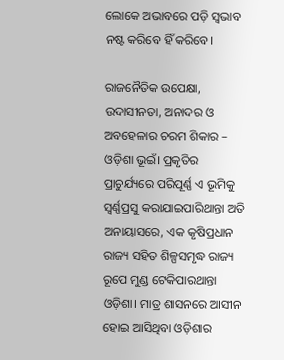ଲୋକେ ଅଭାବରେ ପଡ଼ି ସ୍ୱଭାବ ନଷ୍ଟ କରିବେ ହିଁ କରିବେ।

ରାଜନୈତିକ ଉପେକ୍ଷା, ଉଦାସୀନତା, ଅନାଦର ଓ ଅବହେଳାର ଚରମ ଶିକାର – ଓଡ଼ିଶା ଭୂଇଁ। ପ୍ରକୃତିର ପ୍ରାଚୁର୍ଯ୍ୟରେ ପରିପୂର୍ଣ୍ଣ ଏ ଭୂମିକୁ ସ୍ୱର୍ଣ୍ଣପ୍ରସୁ କରାଯାଇପାରିଥାନ୍ତା ଅତି ଅନାୟାସରେ, ଏକ କୃଷିପ୍ରଧାନ ରାଜ୍ୟ ସହିତ ଶିଳ୍ପସମୃଦ୍ଧ ରାଜ୍ୟ ରୂପେ ମୁଣ୍ଡ ଟେକିପାରଥାନ୍ତା ଓଡ଼ିଶା। ମାତ୍ର ଶାସନରେ ଆସୀନ ହୋଇ ଆସିଥିବା ଓଡ଼ିଶାର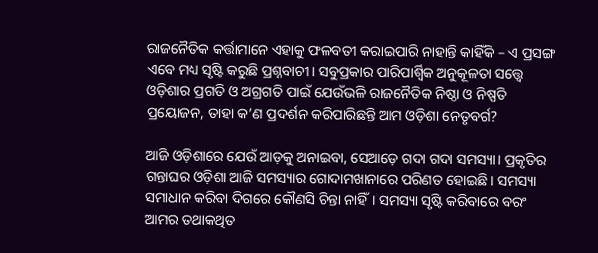ରାଜନୈତିକ କର୍ତ୍ତାମାନେ ଏହାକୁ ଫଳବତୀ କରାଇପାରି ନାହାନ୍ତି କାହିଁକି – ଏ ପ୍ରସଙ୍ଗ ଏବେ ମଧ୍ୟ ସୃଷ୍ଟି କରୁଛି ପ୍ରଶ୍ନବାଚୀ। ସବୁପ୍ରକାର ପାରିପାର୍ଶ୍ୱିକ ଅନୁକୂଳତା ସତ୍ତ୍ୱେ ଓଡ଼ିଶାର ପ୍ରଗତି ଓ ଅଗ୍ରଗତି ପାଇଁ ଯେଉଁଭଳି ରାଜନୈତିକ ନିଷ୍ଠା ଓ ନିଷ୍ପତି ପ୍ରୟୋଜନ, ତାହା କ’ଣ ପ୍ରଦର୍ଶନ କରିପାରିଛନ୍ତି ଆମ ଓଡ଼ିଶା ନେତୃବର୍ଗ?

ଆଜି ଓଡ଼ିଶାରେ ଯେଉଁ ଆଡ଼କୁ ଅନାଇବା, ସେଆଡ଼େ ଗଦା ଗଦା ସମସ୍ୟା। ପ୍ରକୃତିର ଗନ୍ତାଘର ଓଡ଼ିଶା ଆଜି ସମସ୍ୟାର ଗୋଦାମଖାନାରେ ପରିଣତ ହୋଇଛି। ସମସ୍ୟା ସମାଧାନ କରିବା ଦିଗରେ କୌଣସି ଚିନ୍ତା ନାହିଁ। ସମସ୍ୟା ସୃଷ୍ଟି କରିବାରେ ବରଂ ଆମର ତଥାକଥିତ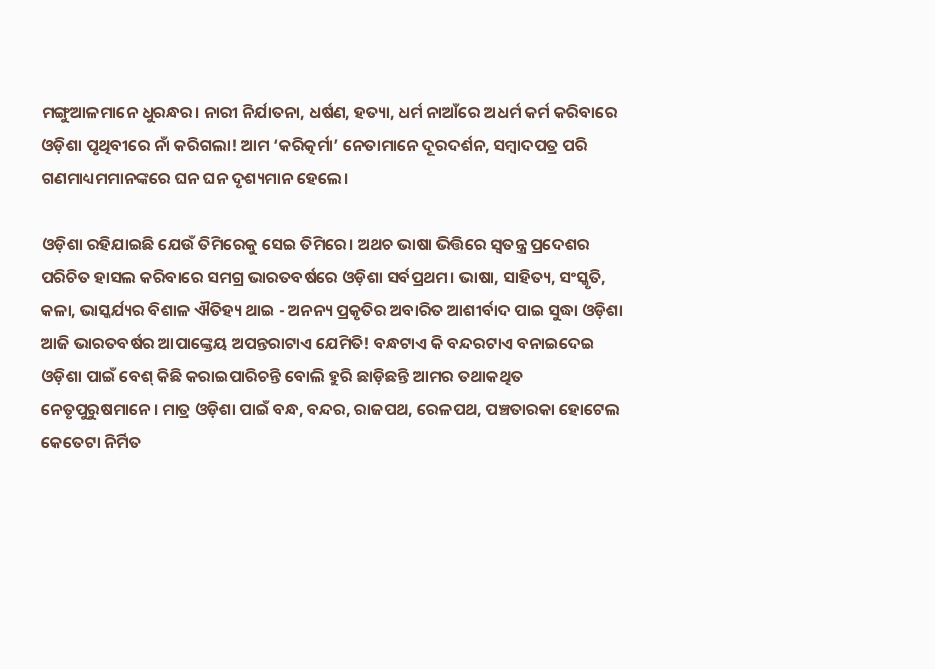ମଙ୍ଗୁଆଳମାନେ ଧୁରନ୍ଧର। ନାରୀ ନିର୍ଯାତନା, ଧର୍ଷଣ, ହତ୍ୟା, ଧର୍ମ ନାଆଁରେ ଅଧର୍ମ କର୍ମ କରିବାରେ ଓଡ଼ିଶା ପୃଥିବୀରେ ନାଁ କରିଗଲା! ଆମ ‘କରିତ୍କର୍ମା’ ନେତାମାନେ ଦୂରଦର୍ଶନ, ସମ୍ବାଦପତ୍ର ପରି ଗଣମାଧ୍ୟମମାନଙ୍କରେ ଘନ ଘନ ଦୃଶ୍ୟମାନ ହେଲେ।

ଓଡ଼ିଶା ରହିଯାଇଛି ଯେଉଁ ତିମିରେକୁ ସେଇ ତିମିରେ। ଅଥଚ ଭାଷା ଭିତ୍ତିରେ ସ୍ୱତନ୍ତ୍ର ପ୍ରଦେଶର ପରିଚିତ ହାସଲ କରିବାରେ ସମଗ୍ର ଭାରତବର୍ଷରେ ଓଡ଼ିଶା ସର୍ବପ୍ରଥମ। ଭାଷା, ସାହିତ୍ୟ, ସଂସ୍କୃତି, କଳା, ଭାସ୍କର୍ଯ୍ୟର ବିଶାଳ ଐତିହ୍ୟ ଥାଇ - ଅନନ୍ୟ ପ୍ରକୃତିର ଅବାରିତ ଆଶୀର୍ବାଦ ପାଇ ସୁଦ୍ଧା ଓଡ଼ିଶା ଆଜି ଭାରତବର୍ଷର ଆପାଙ୍କ୍ତେୟ ଅପନ୍ତରାଟାଏ ଯେମିତି! ବନ୍ଧଟାଏ କି ବନ୍ଦରଟାଏ ବନାଇଦେଇ ଓଡ଼ିଶା ପାଇଁ ବେଶ୍ କିଛି କରାଇପାରିଚନ୍ତି ବୋଲି ହୁରି ଛାଡ଼ିଛନ୍ତି ଆମର ତଥାକଥିତ ନେତୃପୁରୁଷମାନେ। ମାତ୍ର ଓଡ଼ିଶା ପାଇଁ ବନ୍ଧ, ବନ୍ଦର, ରାଜପଥ, ରେଳପଥ, ପଞ୍ଚତାରକା ହୋଟେଲ କେତେଟା ନିର୍ମିତ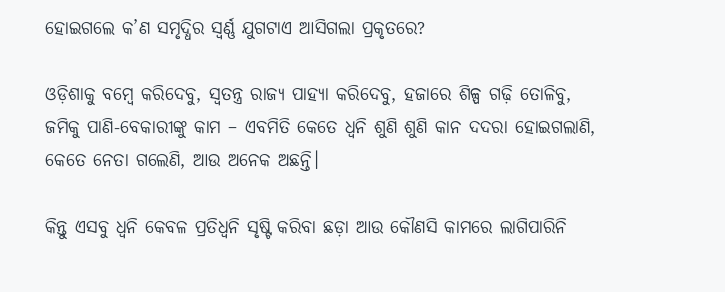ହୋଇଗଲେ କ’ଣ ସମୃଦ୍ଧିର ସ୍ୱର୍ଣ୍ଣ ଯୁଗଟାଏ ଆସିଗଲା ପ୍ରକୃତରେ?

ଓଡ଼ିଶାକୁ ବମ୍ବେ କରିଦେବୁ, ସ୍ୱତନ୍ତ୍ର ରାଜ୍ୟ ପାହ୍ୟା କରିଦେବୁ, ହଜାରେ ଶିଳ୍ପ ଗଢ଼ି ତୋଳିବୁ, ଜମିକୁ ପାଣି-ବେକାରୀଙ୍କୁ କାମ – ଏବମିତି କେତେ ଧ୍ୱନି ଶୁଣି ଶୁଣି କାନ ଦଦରା ହୋଇଗଲାଣି, କେତେ ନେତା ଗଲେଣି, ଆଉ ଅନେକ ଅଛନ୍ତି।

କିନ୍ତୁ ଏସବୁ ଧ୍ୱନି କେବଳ ପ୍ରତିଧ୍ୱନି ସୃଷ୍ଟି କରିବା ଛଡ଼ା ଆଉ କୌଣସି କାମରେ ଲାଗିପାରିନି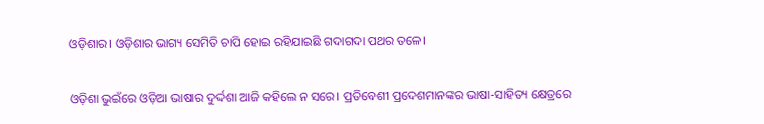ଓଡ଼ିଶାର। ଓଡ଼ିଶାର ଭାଗ୍ୟ ସେମିତି ଚାପି ହୋଇ ରହିଯାଇଛି ଗଦାଗଦା ପଥର ତଳେ।

ଓଡ଼ିଶା ଭୁଇଁରେ ଓଡ଼ିଆ ଭାଷାର ଦୁର୍ଦ୍ଦଶା ଆଜି କହିଲେ ନ ସରେ। ପ୍ରତିବେଶୀ ପ୍ରଦେଶମାନଙ୍କର ଭାଷା-ସାହିତ୍ୟ କ୍ଷେତ୍ରରେ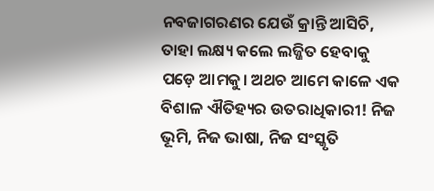ନବଜାଗରଣର ଯେଉଁ କ୍ରାନ୍ତି ଆସିଚି, ତାହା ଲକ୍ଷ୍ୟ କଲେ ଲଜ୍ଜିତ ହେବାକୁ ପଡ଼େ ଆମକୁ। ଅଥଚ ଆମେ କାଳେ ଏକ ବିଶାଳ ଐତିହ୍ୟର ଉତରାଧିକାରୀ! ନିଜ ଭୂମି, ନିଜ ଭାଷା, ନିଜ ସଂସ୍କୃତି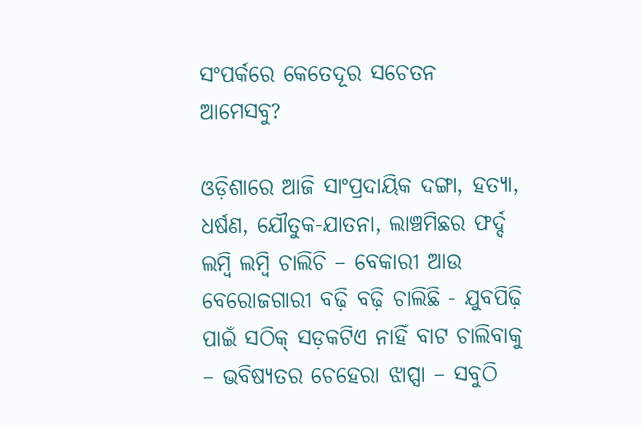ସଂପର୍କରେ କେତେଦୂର ସଚେତନ ଆମେସବୁ?

ଓଡ଼ିଶାରେ ଆଜି ସାଂପ୍ରଦାୟିକ ଦଙ୍ଗା, ହତ୍ୟା, ଧର୍ଷଣ, ଯୌତୁକ-ଯାତନା, ଲାଞ୍ଚମିଛର ଫର୍ଦ୍ଦ ଲମ୍ବି ଲମ୍ବି ଚାଲିଚି – ବେକାରୀ ଆଉ ବେରୋଜଗାରୀ ବଢ଼ି ବଢ଼ି ଚାଲିଛି - ଯୁବପିଢ଼ି ପାଇଁ ସଠିକ୍ ସଡ଼କଟିଏ ନାହିଁ ବାଟ ଚାଲିବାକୁ – ଭବିଷ୍ୟତର ଚେହେରା ଝାପ୍ସା – ସବୁଠି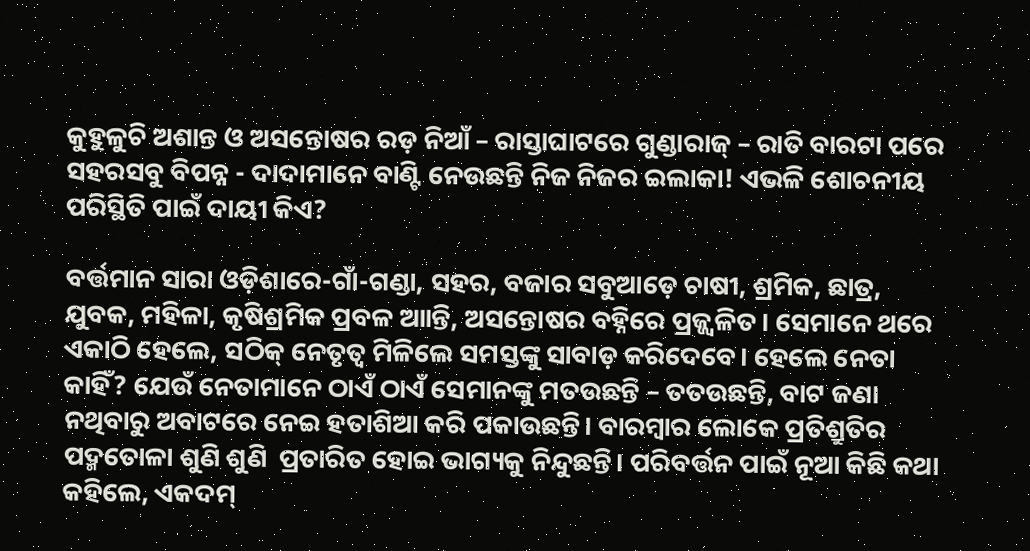କୁହୁଳୁଚି ଅଶାନ୍ତ ଓ ଅସନ୍ତୋଷର ରଡ଼ ନିଆଁ – ରାସ୍ତାଘାଟରେ ଗୁଣ୍ଡାରାଜ୍ – ରାତି ବାରଟା ପରେ ସହରସବୁ ବିପନ୍ନ - ଦାଦାମାନେ ବାଣ୍ଟି ନେଉଛନ୍ତି ନିଜ ନିଜର ଇଲାକା! ଏଭଳି ଶୋଚନୀୟ ପରିସ୍ଥିତି ପାଇଁ ଦାୟୀ କିଏ?

ବର୍ତ୍ତମାନ ସାରା ଓଡ଼ିଶାରେ-ଗାଁ-ଗଣ୍ଡା, ସହର, ବଜାର ସବୁଆଡ଼େ ଚାଷୀ, ଶ୍ରମିକ, ଛାତ୍ର, ଯୁବକ, ମହିଳା, କୃଷିଶ୍ରମିକ ପ୍ରବଳ ଆାନ୍ତି, ଅସନ୍ତୋଷର ବହ୍ନିରେ ପ୍ରଜ୍ଜ୍ୱଳିତ। ସେମାନେ ଥରେ ଏକାଠି ହେଲେ, ସଠିକ୍ ନେତୃତ୍ୱ ମିଳିଲେ ସମସ୍ତଙ୍କୁ ସାବାଡ଼ କରିଦେବେ। ହେଲେ ନେତା କାହିଁ? ଯେଉଁ ନେତାମାନେ ଠାଏଁ ଠାଏଁ ସେମାନଙ୍କୁ ମତଉଛନ୍ତି – ତତଉଛନ୍ତି, ବାଟ ଜଣା ନଥିବାରୁ ଅବାଟରେ ନେଇ ହତାଶିଆ କରି ପକାଉଛନ୍ତି। ବାରମ୍ବାର ଲୋକେ ପ୍ରତିଶ୍ରୁତିର ପଦ୍ମତୋଳା ଶୁଣି ଶୁଣି  ପ୍ରତାରିତ ହୋଇ ଭାଗ୍ୟକୁ ନିନ୍ଦୁଛନ୍ତି। ପରିବର୍ତ୍ତନ ପାଇଁ ନୂଆ କିଛି କଥା କହିଲେ, ଏକଦମ୍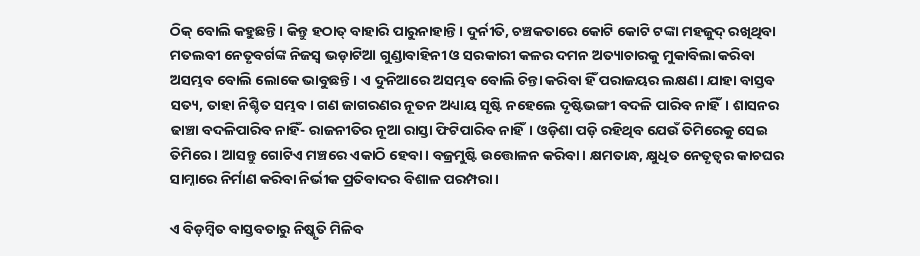ଠିକ୍ ବୋଲି କହୁଛନ୍ତି। କିନ୍ତୁ ହଠାତ୍ ବାହାରି ପାରୁନାହାନ୍ତି। ଦୁର୍ନୀତି, ଚଞ୍ଚକତାରେ କୋଟି କୋଟି ଟଙ୍କା ମହଜୁଦ୍ ରଖିଥିବା ମତଲବୀ ନେତୃବର୍ଗଙ୍କ ନିଜସ୍ୱ ଭଡ଼ାଟିଆ ଗୁଣ୍ଡାବାହିନୀ ଓ ସରକାରୀ କଳର ଦମନ ଅତ୍ୟାଚାରକୁ ମୁକାବିଲା କରିବା ଅସମ୍ଭବ ବୋଲି ଲୋକେ ଭାବୁଛନ୍ତି। ଏ ଦୁନିଆରେ ଅସମ୍ଭବ ବୋଲି ଚିନ୍ତା କରିବା ହିଁ ପରାଜୟର ଲକ୍ଷଣ। ଯାହା ବାସ୍ତବ ସତ୍ୟ, ତାହା ନିଶ୍ଚିତ ସମ୍ଭବ। ଗଣ ଜାଗରଣର ନୂତନ ଅଧ୍ୟାୟ ସୃଷ୍ଟି ନହେଲେ ଦୃଷ୍ଟିଭଙ୍ଗୀ ବଦଳି ପାରିବ ନାହିଁ। ଶାସନର ଢାଞ୍ଚା ବଦଳିପାରିବ ନାହିଁ- ରାଜନୀତିର ନୂଆ ରାସ୍ତା ଫିଟିପାରିବ ନାହିଁ। ଓଡ଼ିଶା ପଡ଼ି ରହିଥିବ ଯେଉଁ ତିମିରେକୁ ସେଇ ତିମିରେ। ଆସନ୍ତୁ ଗୋଟିଏ ମଞ୍ଚରେ ଏକାଠି ହେବା। ବଜ୍ରମୁଷ୍ଟି ଉତ୍ତୋଳନ କରିବା। କ୍ଷମତାନ୍ଧ, କ୍ଷୁଧିତ ନେତୃତ୍ୱର କାଚଘର ସାମ୍ନାରେ ନିର୍ମାଣ କରିବା ନିର୍ଭୀକ ପ୍ରତିବାଦର ବିଶାଳ ପରମ୍ପରା।

ଏ ବିଡ଼ମ୍ବିତ ବାସ୍ତବତାରୁ ନିଷ୍କୃତି ମିଳିବ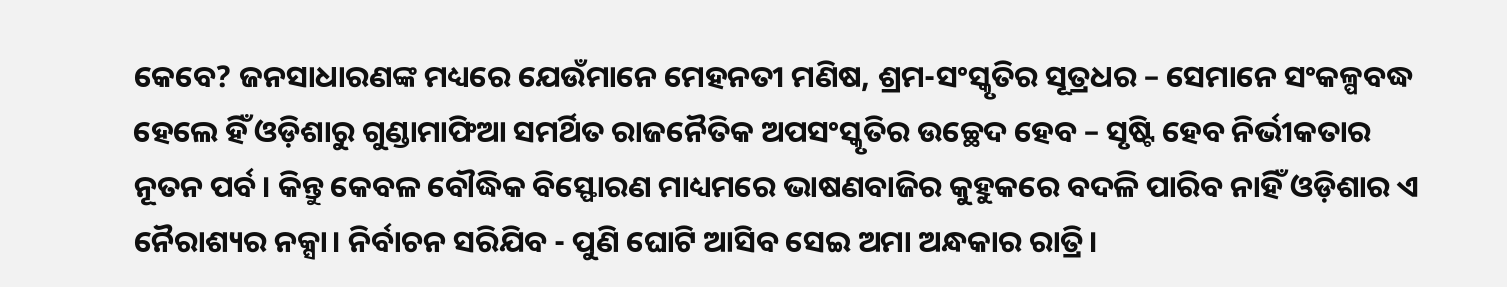କେବେ? ଜନସାଧାରଣଙ୍କ ମଧ୍ୟରେ ଯେଉଁମାନେ ମେହନତୀ ମଣିଷ, ଶ୍ରମ-ସଂସ୍କୃତିର ସୂତ୍ରଧର – ସେମାନେ ସଂକଳ୍ପବଦ୍ଧ ହେଲେ ହିଁ ଓଡ଼ିଶାରୁ ଗୁଣ୍ଡାମାଫିଆ ସମର୍ଥିତ ରାଜନୈତିକ ଅପସଂସ୍କୃତିର ଉଚ୍ଛେଦ ହେବ – ସୃଷ୍ଟି ହେବ ନିର୍ଭୀକତାର ନୂତନ ପର୍ବ। କିନ୍ତୁ କେବଳ ବୌଦ୍ଧିକ ବିସ୍ଫୋରଣ ମାଧ୍ୟମରେ ଭାଷଣବାଜିର କୁହୁକରେ ବଦଳି ପାରିବ ନାହିଁ ଓଡ଼ିଶାର ଏ ନୈରାଶ୍ୟର ନକ୍ସା। ନିର୍ବାଚନ ସରିଯିବ - ପୁଣି ଘୋଟି ଆସିବ ସେଇ ଅମା ଅନ୍ଧକାର ରାତ୍ରି।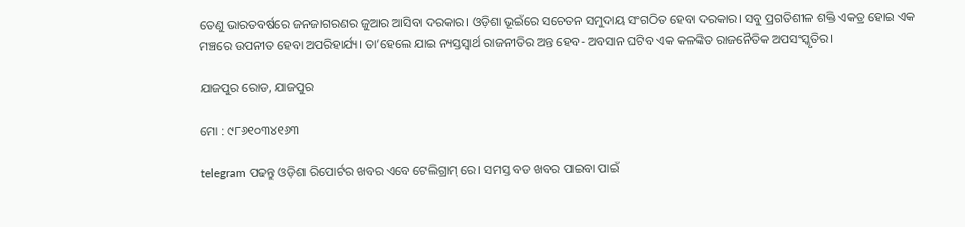ତେଣୁ ଭାରତବର୍ଷରେ ଜନଜାଗରଣର ଜୁଆର ଆସିବା ଦରକାର। ଓଡ଼ିଶା ଭୂଇଁରେ ସଚେତନ ସମୁଦାୟ ସଂଗଠିତ ହେବା ଦରକାର। ସବୁ ପ୍ରଗତିଶୀଳ ଶକ୍ତି ଏକତ୍ର ହୋଇ ଏକ ମଞ୍ଚରେ ଉପନୀତ ହେବା ଅପରିହାର୍ଯ୍ୟ। ତା’ହେଲେ ଯାଇ ନ୍ୟସ୍ତସ୍ୱାର୍ଥ ରାଜନୀତିର ଅନ୍ତ ହେବ- ଅବସାନ ଘଟିବ ଏକ କଳଙ୍କିତ ରାଜନୈତିକ ଅପସଂସ୍କୃତିର।

ଯାଜପୁର ରୋଡ, ଯାଜପୁର

ମୋ : ୯୮୬୧୦୩୪୧୬୩

telegram ପଢନ୍ତୁ ଓଡ଼ିଶା ରିପୋର୍ଟର ଖବର ଏବେ ଟେଲିଗ୍ରାମ୍ ରେ। ସମସ୍ତ ବଡ ଖବର ପାଇବା ପାଇଁ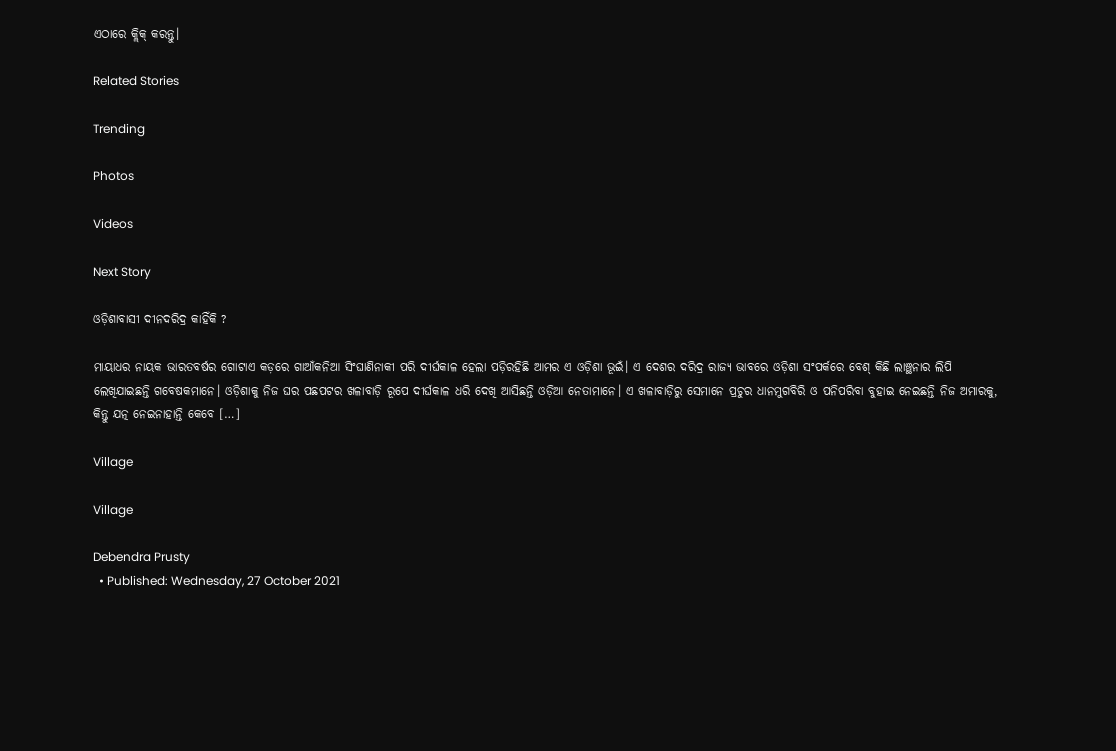ଏଠାରେ କ୍ଲିକ୍ କରନ୍ତୁ।

Related Stories

Trending

Photos

Videos

Next Story

ଓଡ଼ିଶାବାସୀ ଦୀନଦରିଦ୍ର କାହିଁକି ?

ମାୟାଧର ନାୟକ ଭାରତବର୍ଷର ଗୋଟାଏ କଡ଼ରେ ଗାଆଁକନିଆ ସିଂଘାଣିନାକୀ ପରି ଦୀର୍ଘକାଳ ହେଲା ପଡ଼ିରହିଛି ଆମର ଏ ଓଡ଼ିଶା ଭୂଇଁ। ଏ ଦେଶର ଦରିଦ୍ର ରାଜ୍ୟ ଭାବରେ ଓଡ଼ିଶା ସଂପର୍କରେ ବେଶ୍ କିଛି ଲାଞ୍ଛନାର ଲିପି ଲେଖିଯାଇଛନ୍ତି ଗବେଷକମାନେ। ଓଡ଼ିଶାକୁ ନିଜ ଘର ପଛପଟର ଖଳାବାଡ଼ି ରୂପେ ଦୀର୍ଘକାଳ ଧରି ଦେଖି ଆସିଛନ୍ତି ଓଡ଼ିଆ ନେତାମାନେ। ଏ ଖଳାବାଡ଼ିରୁ ସେମାନେ ପ୍ରଚୁର ଧାନମୁଗବିରି ଓ ପନିପରିବା ବୁହାଇ ନେଇଛନ୍ତି ନିଜ ଅମାରକୁ, କିନ୍ତୁ ଯତ୍ନ ନେଇନାହାନ୍ତି କେବେ […]

Village

Village

Debendra Prusty
  • Published: Wednesday, 27 October 2021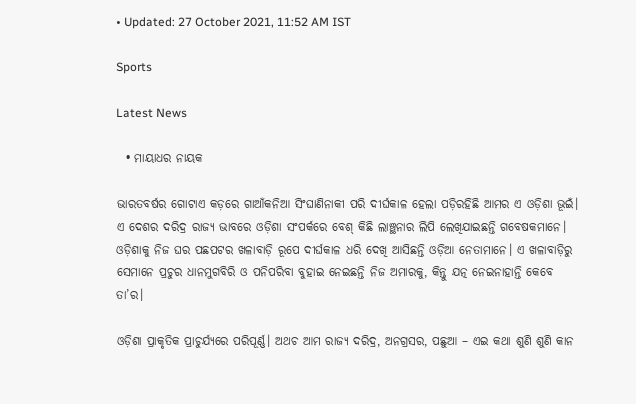• Updated: 27 October 2021, 11:52 AM IST

Sports

Latest News

  • ମାୟାଧର ନାୟକ

ଭାରତବର୍ଷର ଗୋଟାଏ କଡ଼ରେ ଗାଆଁକନିଆ ସିଂଘାଣିନାକୀ ପରି ଦୀର୍ଘକାଳ ହେଲା ପଡ଼ିରହିଛି ଆମର ଏ ଓଡ଼ିଶା ଭୂଇଁ। ଏ ଦେଶର ଦରିଦ୍ର ରାଜ୍ୟ ଭାବରେ ଓଡ଼ିଶା ସଂପର୍କରେ ବେଶ୍ କିଛି ଲାଞ୍ଛନାର ଲିପି ଲେଖିଯାଇଛନ୍ତି ଗବେଷକମାନେ। ଓଡ଼ିଶାକୁ ନିଜ ଘର ପଛପଟର ଖଳାବାଡ଼ି ରୂପେ ଦୀର୍ଘକାଳ ଧରି ଦେଖି ଆସିଛନ୍ତି ଓଡ଼ିଆ ନେତାମାନେ। ଏ ଖଳାବାଡ଼ିରୁ ସେମାନେ ପ୍ରଚୁର ଧାନମୁଗବିରି ଓ ପନିପରିବା ବୁହାଇ ନେଇଛନ୍ତି ନିଜ ଅମାରକୁ, କିନ୍ତୁ ଯତ୍ନ ନେଇନାହାନ୍ତି କେବେ ତା’ର।

ଓଡ଼ିଶା ପ୍ରାକୃତିକ ପ୍ରାଚୁର୍ଯ୍ୟରେ ପରିପୂର୍ଣ୍ଣ। ଅଥଚ ଆମ ରାଜ୍ୟ ଦରିଦ୍ର, ଅନଗ୍ରସର, ପଛୁଆ – ଏଇ କଥା ଶୁଣି ଶୁଣି କାନ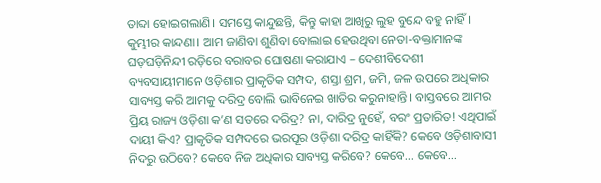ତାବ୍ଦା ହୋଇଗଲାଣି। ସମସ୍ତେ କାନ୍ଦୁଛନ୍ତି, କିନ୍ତୁ କାହା ଆଖିରୁ ଲୁହ ବୁନ୍ଦେ ବହୁ ନାହିଁ। କୁମ୍ଭୀର କାନ୍ଦଣା। ଆମ ଜାଣିବା ଶୁଣିବା ବୋଲାଇ ହେଉଥିବା ନେତା-ବକ୍ତାମାନଙ୍କ ଘଡ଼ଘଡ଼ିନିନ୍ଦୀ ରଡ଼ିରେ ବରାବର ଘୋଷଣା କରାଯାଏ – ଦେଶୀବିଦେଶୀ ବ୍ୟବସାୟୀମାନେ ଓଡ଼ିଶାର ପ୍ରାକୃତିକ ସମ୍ପଦ, ଶସ୍ତା ଶ୍ରମ, ଜମି, ଜଳ ଉପରେ ଅଧିକାର ସାବ୍ୟସ୍ତ କରି ଆମକୁ ଦରିଦ୍ର ବୋଲି ଭାବିନେଇ ଖାତିର କରୁନାହାନ୍ତି। ବାସ୍ତବରେ ଆମର ପ୍ରିୟ ରାଜ୍ୟ ଓଡ଼ିଶା କ’ଣ ସତରେ ଦରିଦ୍ର? ନା, ଦାରିଦ୍ର ନୁହେଁ, ବରଂ ପ୍ରତାରିତ! ଏଥିପାଇଁ ଦାୟୀ କିଏ? ପ୍ରାକୃତିକ ସମ୍ପଦରେ ଭରପୂର ଓଡ଼ିଶା ଦରିଦ୍ର କାହିଁକି? କେବେ ଓଡ଼ିଶାବାସୀ ନିଦରୁ ଉଠିବେ? କେବେ ନିଜ ଅଧିକାର ସାବ୍ୟସ୍ତ କରିବେ? କେବେ... କେବେ...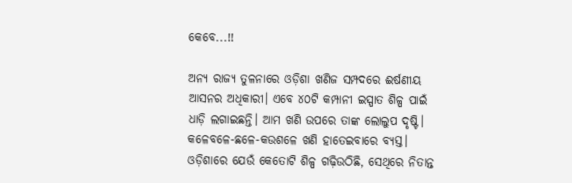କେବେ...!!

ଅନ୍ୟ ରାଜ୍ୟ ତୁଳନାରେ ଓଡ଼ିଶା ଖଣିଜ ସମ୍ପଦରେ ଈର୍ଷଣୀୟ ଆସନର ଅଧିକାରୀ। ଏବେ ୪୦ଟି କମ୍ପାନୀ ଇସ୍ପାତ ଶିଳ୍ପ ପାଇଁ ଧାଡ଼ି ଲଗାଇଛନ୍ତି। ଆମ ଖଣି ଉପରେ ତାଙ୍କ ଲୋଲୁପ ଦୃଷ୍ଟି। କଳେବଳେ-ଛଳେ-କଉଶଳେ ଖଣି ହାତେଇବାରେ ବ୍ୟସ୍ତ। ଓଡ଼ିଶାରେ ଯେଉଁ କେତୋଟି ଶିଳ୍ପ ଗଢ଼ିଉଠିଛି, ସେଥିରେ ନିତାନ୍ତ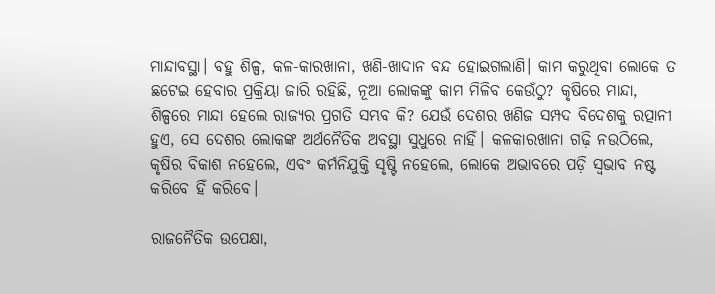ମାନ୍ଦାବସ୍ଥା। ବହୁ ଶିଳ୍ପ, କଳ-କାରଖାନା, ଖଣି-ଖାଦାନ ବନ୍ଦ ହୋଇଗଲାଣି। କାମ କରୁଥିବା ଲୋକେ ତ ଛଟେଇ ହେବାର ପ୍ରକ୍ରିୟା ଜାରି ରହିଛି, ନୂଆ ଲୋକଙ୍କୁ କାମ ମିଳିବ କେଉଁଠୁ? କୃଷିରେ ମାନ୍ଦା, ଶିଳ୍ପରେ ମାନ୍ଦା ହେଲେ ରାଜ୍ୟର ପ୍ରଗତି ସମ୍ଭବ କି? ଯେଉଁ ଦେଶର ଖଣିଜ ସମ୍ପଦ ବିଦେଶକୁ ରତ୍ପାନୀ ହୁଏ, ସେ ଦେଶର ଲୋକଙ୍କ ଅର୍ଥନୈତିକ ଅବସ୍ଥା ସୁଧୁରେ ନାହିଁ। କଳକାରଖାନା ଗଢ଼ି ନଉଠିଲେ, କୃଷିର ବିକାଶ ନହେଲେ, ଏବଂ କର୍ମନିଯୁକ୍ତି ସୃଷ୍ଟି ନହେଲେ, ଲୋକେ ଅଭାବରେ ପଡ଼ି ସ୍ୱଭାବ ନଷ୍ଟ କରିବେ ହିଁ କରିବେ।

ରାଜନୈତିକ ଉପେକ୍ଷା,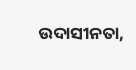ଉଦାସୀନତା,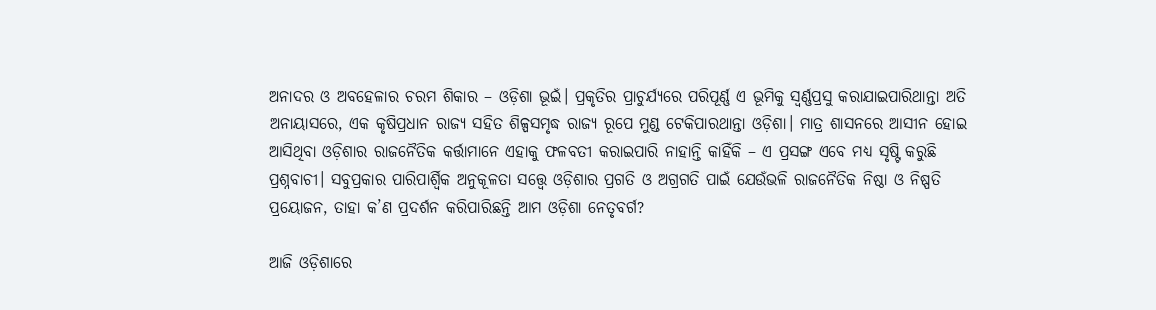ଅନାଦର ଓ ଅବହେଳାର ଚରମ ଶିକାର – ଓଡ଼ିଶା ଭୂଇଁ। ପ୍ରକୃତିର ପ୍ରାଚୁର୍ଯ୍ୟରେ ପରିପୂର୍ଣ୍ଣ ଏ ଭୂମିକୁ ସ୍ୱର୍ଣ୍ଣପ୍ରସୁ କରାଯାଇପାରିଥାନ୍ତା ଅତି ଅନାୟାସରେ, ଏକ କୃଷିପ୍ରଧାନ ରାଜ୍ୟ ସହିତ ଶିଳ୍ପସମୃଦ୍ଧ ରାଜ୍ୟ ରୂପେ ମୁଣ୍ଡ ଟେକିପାରଥାନ୍ତା ଓଡ଼ିଶା। ମାତ୍ର ଶାସନରେ ଆସୀନ ହୋଇ ଆସିଥିବା ଓଡ଼ିଶାର ରାଜନୈତିକ କର୍ତ୍ତାମାନେ ଏହାକୁ ଫଳବତୀ କରାଇପାରି ନାହାନ୍ତି କାହିଁକି – ଏ ପ୍ରସଙ୍ଗ ଏବେ ମଧ୍ୟ ସୃଷ୍ଟି କରୁଛି ପ୍ରଶ୍ନବାଚୀ। ସବୁପ୍ରକାର ପାରିପାର୍ଶ୍ୱିକ ଅନୁକୂଳତା ସତ୍ତ୍ୱେ ଓଡ଼ିଶାର ପ୍ରଗତି ଓ ଅଗ୍ରଗତି ପାଇଁ ଯେଉଁଭଳି ରାଜନୈତିକ ନିଷ୍ଠା ଓ ନିଷ୍ପତି ପ୍ରୟୋଜନ, ତାହା କ’ଣ ପ୍ରଦର୍ଶନ କରିପାରିଛନ୍ତି ଆମ ଓଡ଼ିଶା ନେତୃବର୍ଗ?

ଆଜି ଓଡ଼ିଶାରେ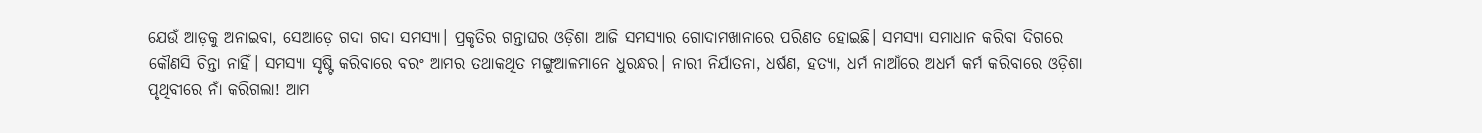ଯେଉଁ ଆଡ଼କୁ ଅନାଇବା, ସେଆଡ଼େ ଗଦା ଗଦା ସମସ୍ୟା। ପ୍ରକୃତିର ଗନ୍ତାଘର ଓଡ଼ିଶା ଆଜି ସମସ୍ୟାର ଗୋଦାମଖାନାରେ ପରିଣତ ହୋଇଛି। ସମସ୍ୟା ସମାଧାନ କରିବା ଦିଗରେ କୌଣସି ଚିନ୍ତା ନାହିଁ। ସମସ୍ୟା ସୃଷ୍ଟି କରିବାରେ ବରଂ ଆମର ତଥାକଥିତ ମଙ୍ଗୁଆଳମାନେ ଧୁରନ୍ଧର। ନାରୀ ନିର୍ଯାତନା, ଧର୍ଷଣ, ହତ୍ୟା, ଧର୍ମ ନାଆଁରେ ଅଧର୍ମ କର୍ମ କରିବାରେ ଓଡ଼ିଶା ପୃଥିବୀରେ ନାଁ କରିଗଲା! ଆମ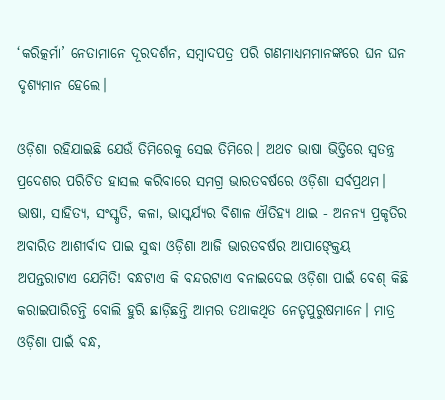‘କରିତ୍କର୍ମା’ ନେତାମାନେ ଦୂରଦର୍ଶନ, ସମ୍ବାଦପତ୍ର ପରି ଗଣମାଧ୍ୟମମାନଙ୍କରେ ଘନ ଘନ ଦୃଶ୍ୟମାନ ହେଲେ।

ଓଡ଼ିଶା ରହିଯାଇଛି ଯେଉଁ ତିମିରେକୁ ସେଇ ତିମିରେ। ଅଥଚ ଭାଷା ଭିତ୍ତିରେ ସ୍ୱତନ୍ତ୍ର ପ୍ରଦେଶର ପରିଚିତ ହାସଲ କରିବାରେ ସମଗ୍ର ଭାରତବର୍ଷରେ ଓଡ଼ିଶା ସର୍ବପ୍ରଥମ। ଭାଷା, ସାହିତ୍ୟ, ସଂସ୍କୃତି, କଳା, ଭାସ୍କର୍ଯ୍ୟର ବିଶାଳ ଐତିହ୍ୟ ଥାଇ - ଅନନ୍ୟ ପ୍ରକୃତିର ଅବାରିତ ଆଶୀର୍ବାଦ ପାଇ ସୁଦ୍ଧା ଓଡ଼ିଶା ଆଜି ଭାରତବର୍ଷର ଆପାଙ୍କ୍ତେୟ ଅପନ୍ତରାଟାଏ ଯେମିତି! ବନ୍ଧଟାଏ କି ବନ୍ଦରଟାଏ ବନାଇଦେଇ ଓଡ଼ିଶା ପାଇଁ ବେଶ୍ କିଛି କରାଇପାରିଚନ୍ତି ବୋଲି ହୁରି ଛାଡ଼ିଛନ୍ତି ଆମର ତଥାକଥିତ ନେତୃପୁରୁଷମାନେ। ମାତ୍ର ଓଡ଼ିଶା ପାଇଁ ବନ୍ଧ,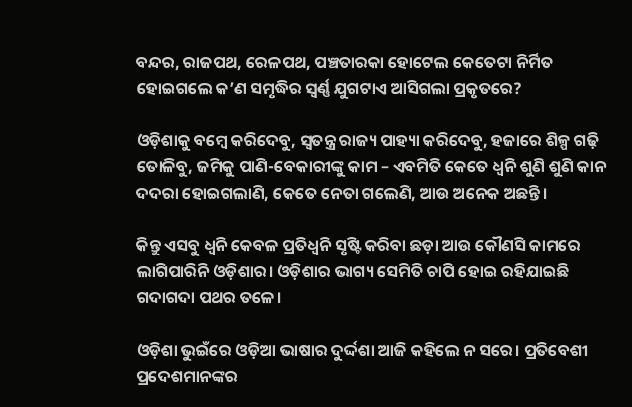ବନ୍ଦର, ରାଜପଥ, ରେଳପଥ, ପଞ୍ଚତାରକା ହୋଟେଲ କେତେଟା ନିର୍ମିତ ହୋଇଗଲେ କ’ଣ ସମୃଦ୍ଧିର ସ୍ୱର୍ଣ୍ଣ ଯୁଗଟାଏ ଆସିଗଲା ପ୍ରକୃତରେ?

ଓଡ଼ିଶାକୁ ବମ୍ବେ କରିଦେବୁ, ସ୍ୱତନ୍ତ୍ର ରାଜ୍ୟ ପାହ୍ୟା କରିଦେବୁ, ହଜାରେ ଶିଳ୍ପ ଗଢ଼ି ତୋଳିବୁ, ଜମିକୁ ପାଣି-ବେକାରୀଙ୍କୁ କାମ – ଏବମିତି କେତେ ଧ୍ୱନି ଶୁଣି ଶୁଣି କାନ ଦଦରା ହୋଇଗଲାଣି, କେତେ ନେତା ଗଲେଣି, ଆଉ ଅନେକ ଅଛନ୍ତି।

କିନ୍ତୁ ଏସବୁ ଧ୍ୱନି କେବଳ ପ୍ରତିଧ୍ୱନି ସୃଷ୍ଟି କରିବା ଛଡ଼ା ଆଉ କୌଣସି କାମରେ ଲାଗିପାରିନି ଓଡ଼ିଶାର। ଓଡ଼ିଶାର ଭାଗ୍ୟ ସେମିତି ଚାପି ହୋଇ ରହିଯାଇଛି ଗଦାଗଦା ପଥର ତଳେ।

ଓଡ଼ିଶା ଭୁଇଁରେ ଓଡ଼ିଆ ଭାଷାର ଦୁର୍ଦ୍ଦଶା ଆଜି କହିଲେ ନ ସରେ। ପ୍ରତିବେଶୀ ପ୍ରଦେଶମାନଙ୍କର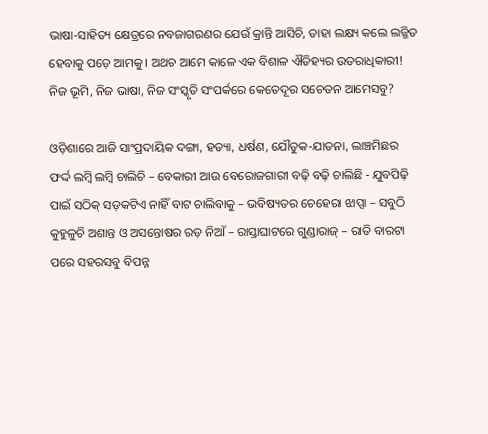ଭାଷା-ସାହିତ୍ୟ କ୍ଷେତ୍ରରେ ନବଜାଗରଣର ଯେଉଁ କ୍ରାନ୍ତି ଆସିଚି, ତାହା ଲକ୍ଷ୍ୟ କଲେ ଲଜ୍ଜିତ ହେବାକୁ ପଡ଼େ ଆମକୁ। ଅଥଚ ଆମେ କାଳେ ଏକ ବିଶାଳ ଐତିହ୍ୟର ଉତରାଧିକାରୀ! ନିଜ ଭୂମି, ନିଜ ଭାଷା, ନିଜ ସଂସ୍କୃତି ସଂପର୍କରେ କେତେଦୂର ସଚେତନ ଆମେସବୁ?

ଓଡ଼ିଶାରେ ଆଜି ସାଂପ୍ରଦାୟିକ ଦଙ୍ଗା, ହତ୍ୟା, ଧର୍ଷଣ, ଯୌତୁକ-ଯାତନା, ଲାଞ୍ଚମିଛର ଫର୍ଦ୍ଦ ଲମ୍ବି ଲମ୍ବି ଚାଲିଚି – ବେକାରୀ ଆଉ ବେରୋଜଗାରୀ ବଢ଼ି ବଢ଼ି ଚାଲିଛି - ଯୁବପିଢ଼ି ପାଇଁ ସଠିକ୍ ସଡ଼କଟିଏ ନାହିଁ ବାଟ ଚାଲିବାକୁ – ଭବିଷ୍ୟତର ଚେହେରା ଝାପ୍ସା – ସବୁଠି କୁହୁଳୁଚି ଅଶାନ୍ତ ଓ ଅସନ୍ତୋଷର ରଡ଼ ନିଆଁ – ରାସ୍ତାଘାଟରେ ଗୁଣ୍ଡାରାଜ୍ – ରାତି ବାରଟା ପରେ ସହରସବୁ ବିପନ୍ନ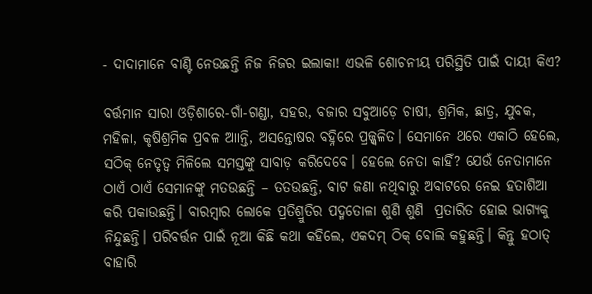- ଦାଦାମାନେ ବାଣ୍ଟି ନେଉଛନ୍ତି ନିଜ ନିଜର ଇଲାକା! ଏଭଳି ଶୋଚନୀୟ ପରିସ୍ଥିତି ପାଇଁ ଦାୟୀ କିଏ?

ବର୍ତ୍ତମାନ ସାରା ଓଡ଼ିଶାରେ-ଗାଁ-ଗଣ୍ଡା, ସହର, ବଜାର ସବୁଆଡ଼େ ଚାଷୀ, ଶ୍ରମିକ, ଛାତ୍ର, ଯୁବକ, ମହିଳା, କୃଷିଶ୍ରମିକ ପ୍ରବଳ ଆାନ୍ତି, ଅସନ୍ତୋଷର ବହ୍ନିରେ ପ୍ରଜ୍ଜ୍ୱଳିତ। ସେମାନେ ଥରେ ଏକାଠି ହେଲେ, ସଠିକ୍ ନେତୃତ୍ୱ ମିଳିଲେ ସମସ୍ତଙ୍କୁ ସାବାଡ଼ କରିଦେବେ। ହେଲେ ନେତା କାହିଁ? ଯେଉଁ ନେତାମାନେ ଠାଏଁ ଠାଏଁ ସେମାନଙ୍କୁ ମତଉଛନ୍ତି – ତତଉଛନ୍ତି, ବାଟ ଜଣା ନଥିବାରୁ ଅବାଟରେ ନେଇ ହତାଶିଆ କରି ପକାଉଛନ୍ତି। ବାରମ୍ବାର ଲୋକେ ପ୍ରତିଶ୍ରୁତିର ପଦ୍ମତୋଳା ଶୁଣି ଶୁଣି  ପ୍ରତାରିତ ହୋଇ ଭାଗ୍ୟକୁ ନିନ୍ଦୁଛନ୍ତି। ପରିବର୍ତ୍ତନ ପାଇଁ ନୂଆ କିଛି କଥା କହିଲେ, ଏକଦମ୍ ଠିକ୍ ବୋଲି କହୁଛନ୍ତି। କିନ୍ତୁ ହଠାତ୍ ବାହାରି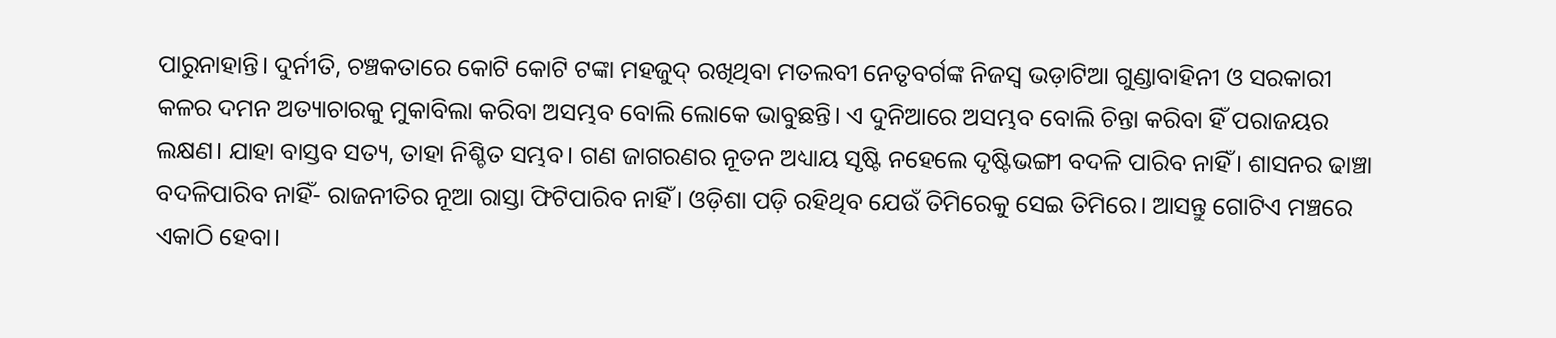ପାରୁନାହାନ୍ତି। ଦୁର୍ନୀତି, ଚଞ୍ଚକତାରେ କୋଟି କୋଟି ଟଙ୍କା ମହଜୁଦ୍ ରଖିଥିବା ମତଲବୀ ନେତୃବର୍ଗଙ୍କ ନିଜସ୍ୱ ଭଡ଼ାଟିଆ ଗୁଣ୍ଡାବାହିନୀ ଓ ସରକାରୀ କଳର ଦମନ ଅତ୍ୟାଚାରକୁ ମୁକାବିଲା କରିବା ଅସମ୍ଭବ ବୋଲି ଲୋକେ ଭାବୁଛନ୍ତି। ଏ ଦୁନିଆରେ ଅସମ୍ଭବ ବୋଲି ଚିନ୍ତା କରିବା ହିଁ ପରାଜୟର ଲକ୍ଷଣ। ଯାହା ବାସ୍ତବ ସତ୍ୟ, ତାହା ନିଶ୍ଚିତ ସମ୍ଭବ। ଗଣ ଜାଗରଣର ନୂତନ ଅଧ୍ୟାୟ ସୃଷ୍ଟି ନହେଲେ ଦୃଷ୍ଟିଭଙ୍ଗୀ ବଦଳି ପାରିବ ନାହିଁ। ଶାସନର ଢାଞ୍ଚା ବଦଳିପାରିବ ନାହିଁ- ରାଜନୀତିର ନୂଆ ରାସ୍ତା ଫିଟିପାରିବ ନାହିଁ। ଓଡ଼ିଶା ପଡ଼ି ରହିଥିବ ଯେଉଁ ତିମିରେକୁ ସେଇ ତିମିରେ। ଆସନ୍ତୁ ଗୋଟିଏ ମଞ୍ଚରେ ଏକାଠି ହେବା।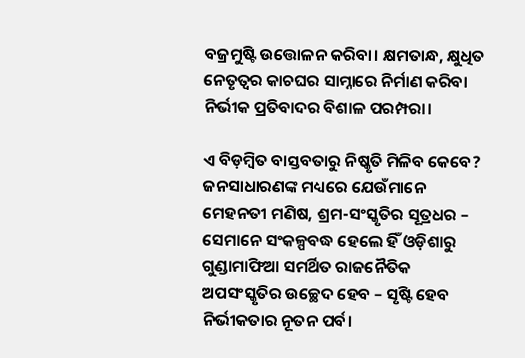ବଜ୍ରମୁଷ୍ଟି ଉତ୍ତୋଳନ କରିବା। କ୍ଷମତାନ୍ଧ, କ୍ଷୁଧିତ ନେତୃତ୍ୱର କାଚଘର ସାମ୍ନାରେ ନିର୍ମାଣ କରିବା ନିର୍ଭୀକ ପ୍ରତିବାଦର ବିଶାଳ ପରମ୍ପରା।

ଏ ବିଡ଼ମ୍ବିତ ବାସ୍ତବତାରୁ ନିଷ୍କୃତି ମିଳିବ କେବେ? ଜନସାଧାରଣଙ୍କ ମଧ୍ୟରେ ଯେଉଁମାନେ ମେହନତୀ ମଣିଷ, ଶ୍ରମ-ସଂସ୍କୃତିର ସୂତ୍ରଧର – ସେମାନେ ସଂକଳ୍ପବଦ୍ଧ ହେଲେ ହିଁ ଓଡ଼ିଶାରୁ ଗୁଣ୍ଡାମାଫିଆ ସମର୍ଥିତ ରାଜନୈତିକ ଅପସଂସ୍କୃତିର ଉଚ୍ଛେଦ ହେବ – ସୃଷ୍ଟି ହେବ ନିର୍ଭୀକତାର ନୂତନ ପର୍ବ।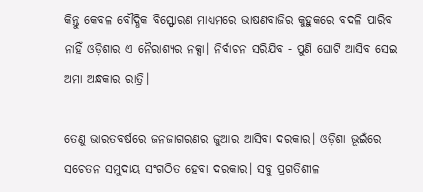କିନ୍ତୁ କେବଳ ବୌଦ୍ଧିକ ବିସ୍ଫୋରଣ ମାଧ୍ୟମରେ ଭାଷଣବାଜିର କୁହୁକରେ ବଦଳି ପାରିବ ନାହିଁ ଓଡ଼ିଶାର ଏ ନୈରାଶ୍ୟର ନକ୍ସା। ନିର୍ବାଚନ ସରିଯିବ - ପୁଣି ଘୋଟି ଆସିବ ସେଇ ଅମା ଅନ୍ଧକାର ରାତ୍ରି।

ତେଣୁ ଭାରତବର୍ଷରେ ଜନଜାଗରଣର ଜୁଆର ଆସିବା ଦରକାର। ଓଡ଼ିଶା ଭୂଇଁରେ ସଚେତନ ସମୁଦାୟ ସଂଗଠିତ ହେବା ଦରକାର। ସବୁ ପ୍ରଗତିଶୀଳ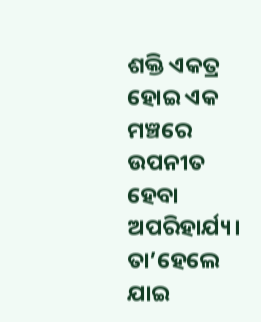ଶକ୍ତି ଏକତ୍ର ହୋଇ ଏକ ମଞ୍ଚରେ ଉପନୀତ ହେବା ଅପରିହାର୍ଯ୍ୟ। ତା’ହେଲେ ଯାଇ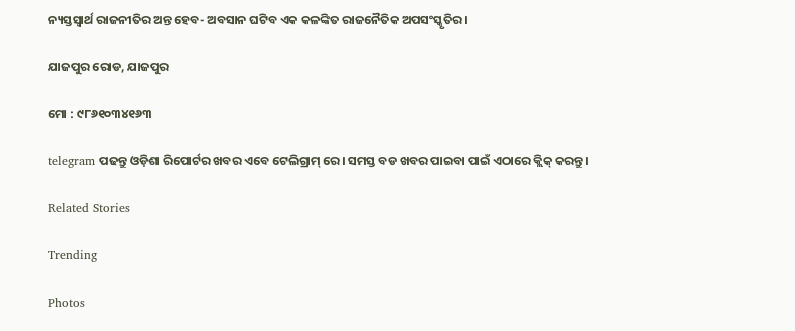ନ୍ୟସ୍ତସ୍ୱାର୍ଥ ରାଜନୀତିର ଅନ୍ତ ହେବ- ଅବସାନ ଘଟିବ ଏକ କଳଙ୍କିତ ରାଜନୈତିକ ଅପସଂସ୍କୃତିର।

ଯାଜପୁର ରୋଡ, ଯାଜପୁର

ମୋ : ୯୮୬୧୦୩୪୧୬୩

telegram ପଢନ୍ତୁ ଓଡ଼ିଶା ରିପୋର୍ଟର ଖବର ଏବେ ଟେଲିଗ୍ରାମ୍ ରେ। ସମସ୍ତ ବଡ ଖବର ପାଇବା ପାଇଁ ଏଠାରେ କ୍ଲିକ୍ କରନ୍ତୁ।

Related Stories

Trending

Photos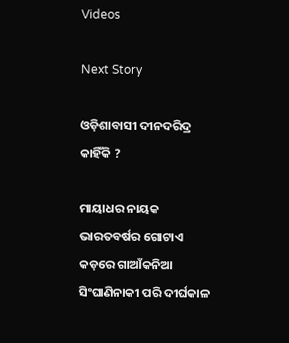Videos

Next Story

ଓଡ଼ିଶାବାସୀ ଦୀନଦରିଦ୍ର କାହିଁକି ?

ମାୟାଧର ନାୟକ ଭାରତବର୍ଷର ଗୋଟାଏ କଡ଼ରେ ଗାଆଁକନିଆ ସିଂଘାଣିନାକୀ ପରି ଦୀର୍ଘକାଳ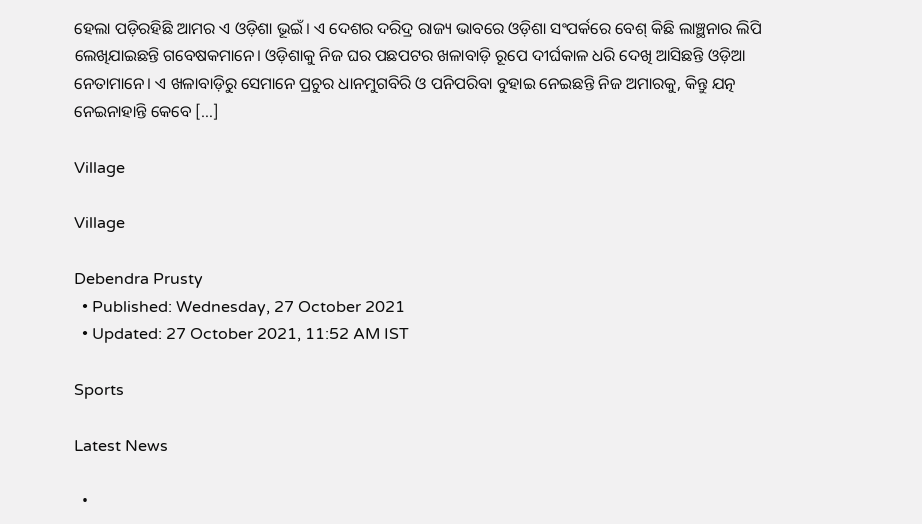ହେଲା ପଡ଼ିରହିଛି ଆମର ଏ ଓଡ଼ିଶା ଭୂଇଁ। ଏ ଦେଶର ଦରିଦ୍ର ରାଜ୍ୟ ଭାବରେ ଓଡ଼ିଶା ସଂପର୍କରେ ବେଶ୍ କିଛି ଲାଞ୍ଛନାର ଲିପି ଲେଖିଯାଇଛନ୍ତି ଗବେଷକମାନେ। ଓଡ଼ିଶାକୁ ନିଜ ଘର ପଛପଟର ଖଳାବାଡ଼ି ରୂପେ ଦୀର୍ଘକାଳ ଧରି ଦେଖି ଆସିଛନ୍ତି ଓଡ଼ିଆ ନେତାମାନେ। ଏ ଖଳାବାଡ଼ିରୁ ସେମାନେ ପ୍ରଚୁର ଧାନମୁଗବିରି ଓ ପନିପରିବା ବୁହାଇ ନେଇଛନ୍ତି ନିଜ ଅମାରକୁ, କିନ୍ତୁ ଯତ୍ନ ନେଇନାହାନ୍ତି କେବେ […]

Village

Village

Debendra Prusty
  • Published: Wednesday, 27 October 2021
  • Updated: 27 October 2021, 11:52 AM IST

Sports

Latest News

  •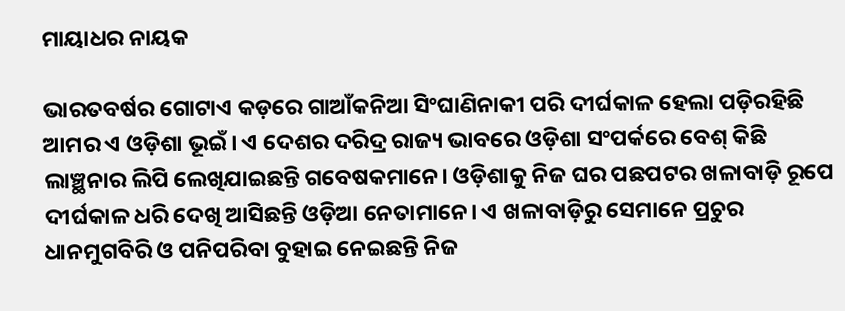ମାୟାଧର ନାୟକ

ଭାରତବର୍ଷର ଗୋଟାଏ କଡ଼ରେ ଗାଆଁକନିଆ ସିଂଘାଣିନାକୀ ପରି ଦୀର୍ଘକାଳ ହେଲା ପଡ଼ିରହିଛି ଆମର ଏ ଓଡ଼ିଶା ଭୂଇଁ। ଏ ଦେଶର ଦରିଦ୍ର ରାଜ୍ୟ ଭାବରେ ଓଡ଼ିଶା ସଂପର୍କରେ ବେଶ୍ କିଛି ଲାଞ୍ଛନାର ଲିପି ଲେଖିଯାଇଛନ୍ତି ଗବେଷକମାନେ। ଓଡ଼ିଶାକୁ ନିଜ ଘର ପଛପଟର ଖଳାବାଡ଼ି ରୂପେ ଦୀର୍ଘକାଳ ଧରି ଦେଖି ଆସିଛନ୍ତି ଓଡ଼ିଆ ନେତାମାନେ। ଏ ଖଳାବାଡ଼ିରୁ ସେମାନେ ପ୍ରଚୁର ଧାନମୁଗବିରି ଓ ପନିପରିବା ବୁହାଇ ନେଇଛନ୍ତି ନିଜ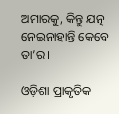ଅମାରକୁ, କିନ୍ତୁ ଯତ୍ନ ନେଇନାହାନ୍ତି କେବେ ତା’ର।

ଓଡ଼ିଶା ପ୍ରାକୃତିକ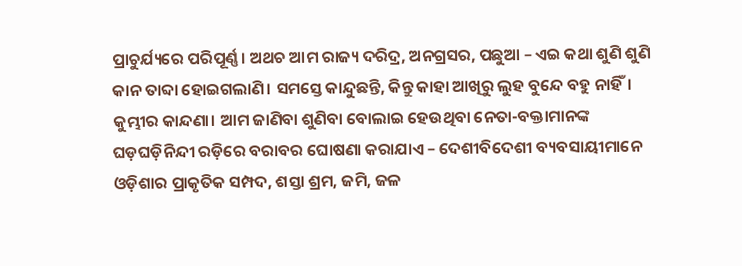ପ୍ରାଚୁର୍ଯ୍ୟରେ ପରିପୂର୍ଣ୍ଣ। ଅଥଚ ଆମ ରାଜ୍ୟ ଦରିଦ୍ର, ଅନଗ୍ରସର, ପଛୁଆ – ଏଇ କଥା ଶୁଣି ଶୁଣି କାନ ତାବ୍ଦା ହୋଇଗଲାଣି। ସମସ୍ତେ କାନ୍ଦୁଛନ୍ତି, କିନ୍ତୁ କାହା ଆଖିରୁ ଲୁହ ବୁନ୍ଦେ ବହୁ ନାହିଁ। କୁମ୍ଭୀର କାନ୍ଦଣା। ଆମ ଜାଣିବା ଶୁଣିବା ବୋଲାଇ ହେଉଥିବା ନେତା-ବକ୍ତାମାନଙ୍କ ଘଡ଼ଘଡ଼ିନିନ୍ଦୀ ରଡ଼ିରେ ବରାବର ଘୋଷଣା କରାଯାଏ – ଦେଶୀବିଦେଶୀ ବ୍ୟବସାୟୀମାନେ ଓଡ଼ିଶାର ପ୍ରାକୃତିକ ସମ୍ପଦ, ଶସ୍ତା ଶ୍ରମ, ଜମି, ଜଳ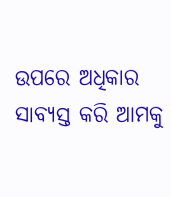ଉପରେ ଅଧିକାର ସାବ୍ୟସ୍ତ କରି ଆମକୁ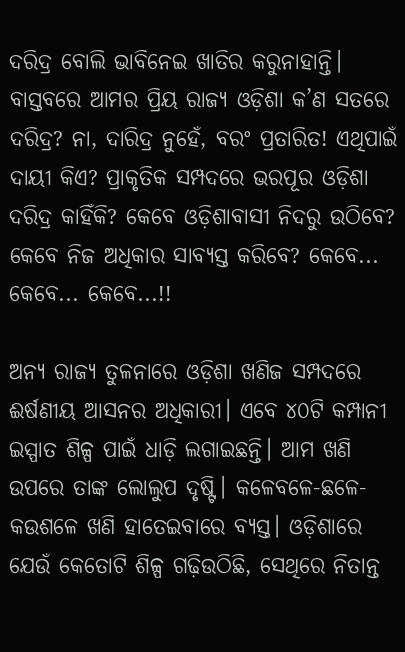ଦରିଦ୍ର ବୋଲି ଭାବିନେଇ ଖାତିର କରୁନାହାନ୍ତି। ବାସ୍ତବରେ ଆମର ପ୍ରିୟ ରାଜ୍ୟ ଓଡ଼ିଶା କ’ଣ ସତରେ ଦରିଦ୍ର? ନା, ଦାରିଦ୍ର ନୁହେଁ, ବରଂ ପ୍ରତାରିତ! ଏଥିପାଇଁ ଦାୟୀ କିଏ? ପ୍ରାକୃତିକ ସମ୍ପଦରେ ଭରପୂର ଓଡ଼ିଶା ଦରିଦ୍ର କାହିଁକି? କେବେ ଓଡ଼ିଶାବାସୀ ନିଦରୁ ଉଠିବେ? କେବେ ନିଜ ଅଧିକାର ସାବ୍ୟସ୍ତ କରିବେ? କେବେ... କେବେ... କେବେ...!!

ଅନ୍ୟ ରାଜ୍ୟ ତୁଳନାରେ ଓଡ଼ିଶା ଖଣିଜ ସମ୍ପଦରେ ଈର୍ଷଣୀୟ ଆସନର ଅଧିକାରୀ। ଏବେ ୪୦ଟି କମ୍ପାନୀ ଇସ୍ପାତ ଶିଳ୍ପ ପାଇଁ ଧାଡ଼ି ଲଗାଇଛନ୍ତି। ଆମ ଖଣି ଉପରେ ତାଙ୍କ ଲୋଲୁପ ଦୃଷ୍ଟି। କଳେବଳେ-ଛଳେ-କଉଶଳେ ଖଣି ହାତେଇବାରେ ବ୍ୟସ୍ତ। ଓଡ଼ିଶାରେ ଯେଉଁ କେତୋଟି ଶିଳ୍ପ ଗଢ଼ିଉଠିଛି, ସେଥିରେ ନିତାନ୍ତ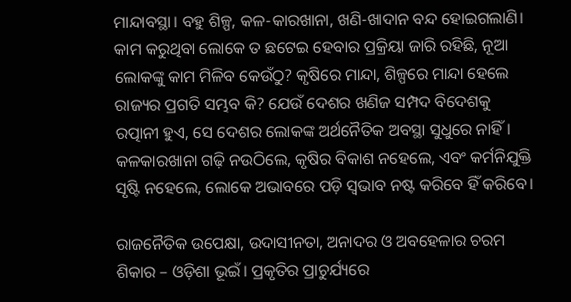ମାନ୍ଦାବସ୍ଥା। ବହୁ ଶିଳ୍ପ, କଳ-କାରଖାନା, ଖଣି-ଖାଦାନ ବନ୍ଦ ହୋଇଗଲାଣି। କାମ କରୁଥିବା ଲୋକେ ତ ଛଟେଇ ହେବାର ପ୍ରକ୍ରିୟା ଜାରି ରହିଛି, ନୂଆ ଲୋକଙ୍କୁ କାମ ମିଳିବ କେଉଁଠୁ? କୃଷିରେ ମାନ୍ଦା, ଶିଳ୍ପରେ ମାନ୍ଦା ହେଲେ ରାଜ୍ୟର ପ୍ରଗତି ସମ୍ଭବ କି? ଯେଉଁ ଦେଶର ଖଣିଜ ସମ୍ପଦ ବିଦେଶକୁ ରତ୍ପାନୀ ହୁଏ, ସେ ଦେଶର ଲୋକଙ୍କ ଅର୍ଥନୈତିକ ଅବସ୍ଥା ସୁଧୁରେ ନାହିଁ। କଳକାରଖାନା ଗଢ଼ି ନଉଠିଲେ, କୃଷିର ବିକାଶ ନହେଲେ, ଏବଂ କର୍ମନିଯୁକ୍ତି ସୃଷ୍ଟି ନହେଲେ, ଲୋକେ ଅଭାବରେ ପଡ଼ି ସ୍ୱଭାବ ନଷ୍ଟ କରିବେ ହିଁ କରିବେ।

ରାଜନୈତିକ ଉପେକ୍ଷା, ଉଦାସୀନତା, ଅନାଦର ଓ ଅବହେଳାର ଚରମ ଶିକାର – ଓଡ଼ିଶା ଭୂଇଁ। ପ୍ରକୃତିର ପ୍ରାଚୁର୍ଯ୍ୟରେ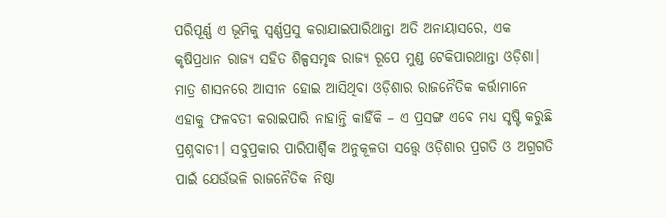ପରିପୂର୍ଣ୍ଣ ଏ ଭୂମିକୁ ସ୍ୱର୍ଣ୍ଣପ୍ରସୁ କରାଯାଇପାରିଥାନ୍ତା ଅତି ଅନାୟାସରେ, ଏକ କୃଷିପ୍ରଧାନ ରାଜ୍ୟ ସହିତ ଶିଳ୍ପସମୃଦ୍ଧ ରାଜ୍ୟ ରୂପେ ମୁଣ୍ଡ ଟେକିପାରଥାନ୍ତା ଓଡ଼ିଶା। ମାତ୍ର ଶାସନରେ ଆସୀନ ହୋଇ ଆସିଥିବା ଓଡ଼ିଶାର ରାଜନୈତିକ କର୍ତ୍ତାମାନେ ଏହାକୁ ଫଳବତୀ କରାଇପାରି ନାହାନ୍ତି କାହିଁକି – ଏ ପ୍ରସଙ୍ଗ ଏବେ ମଧ୍ୟ ସୃଷ୍ଟି କରୁଛି ପ୍ରଶ୍ନବାଚୀ। ସବୁପ୍ରକାର ପାରିପାର୍ଶ୍ୱିକ ଅନୁକୂଳତା ସତ୍ତ୍ୱେ ଓଡ଼ିଶାର ପ୍ରଗତି ଓ ଅଗ୍ରଗତି ପାଇଁ ଯେଉଁଭଳି ରାଜନୈତିକ ନିଷ୍ଠା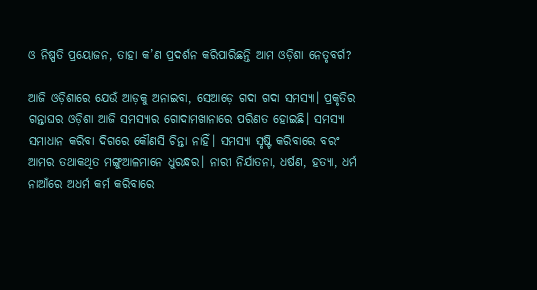ଓ ନିଷ୍ପତି ପ୍ରୟୋଜନ, ତାହା କ’ଣ ପ୍ରଦର୍ଶନ କରିପାରିଛନ୍ତି ଆମ ଓଡ଼ିଶା ନେତୃବର୍ଗ?

ଆଜି ଓଡ଼ିଶାରେ ଯେଉଁ ଆଡ଼କୁ ଅନାଇବା, ସେଆଡ଼େ ଗଦା ଗଦା ସମସ୍ୟା। ପ୍ରକୃତିର ଗନ୍ତାଘର ଓଡ଼ିଶା ଆଜି ସମସ୍ୟାର ଗୋଦାମଖାନାରେ ପରିଣତ ହୋଇଛି। ସମସ୍ୟା ସମାଧାନ କରିବା ଦିଗରେ କୌଣସି ଚିନ୍ତା ନାହିଁ। ସମସ୍ୟା ସୃଷ୍ଟି କରିବାରେ ବରଂ ଆମର ତଥାକଥିତ ମଙ୍ଗୁଆଳମାନେ ଧୁରନ୍ଧର। ନାରୀ ନିର୍ଯାତନା, ଧର୍ଷଣ, ହତ୍ୟା, ଧର୍ମ ନାଆଁରେ ଅଧର୍ମ କର୍ମ କରିବାରେ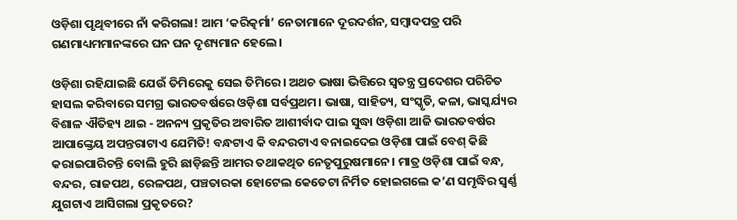ଓଡ଼ିଶା ପୃଥିବୀରେ ନାଁ କରିଗଲା! ଆମ ‘କରିତ୍କର୍ମା’ ନେତାମାନେ ଦୂରଦର୍ଶନ, ସମ୍ବାଦପତ୍ର ପରି ଗଣମାଧ୍ୟମମାନଙ୍କରେ ଘନ ଘନ ଦୃଶ୍ୟମାନ ହେଲେ।

ଓଡ଼ିଶା ରହିଯାଇଛି ଯେଉଁ ତିମିରେକୁ ସେଇ ତିମିରେ। ଅଥଚ ଭାଷା ଭିତ୍ତିରେ ସ୍ୱତନ୍ତ୍ର ପ୍ରଦେଶର ପରିଚିତ ହାସଲ କରିବାରେ ସମଗ୍ର ଭାରତବର୍ଷରେ ଓଡ଼ିଶା ସର୍ବପ୍ରଥମ। ଭାଷା, ସାହିତ୍ୟ, ସଂସ୍କୃତି, କଳା, ଭାସ୍କର୍ଯ୍ୟର ବିଶାଳ ଐତିହ୍ୟ ଥାଇ - ଅନନ୍ୟ ପ୍ରକୃତିର ଅବାରିତ ଆଶୀର୍ବାଦ ପାଇ ସୁଦ୍ଧା ଓଡ଼ିଶା ଆଜି ଭାରତବର୍ଷର ଆପାଙ୍କ୍ତେୟ ଅପନ୍ତରାଟାଏ ଯେମିତି! ବନ୍ଧଟାଏ କି ବନ୍ଦରଟାଏ ବନାଇଦେଇ ଓଡ଼ିଶା ପାଇଁ ବେଶ୍ କିଛି କରାଇପାରିଚନ୍ତି ବୋଲି ହୁରି ଛାଡ଼ିଛନ୍ତି ଆମର ତଥାକଥିତ ନେତୃପୁରୁଷମାନେ। ମାତ୍ର ଓଡ଼ିଶା ପାଇଁ ବନ୍ଧ, ବନ୍ଦର, ରାଜପଥ, ରେଳପଥ, ପଞ୍ଚତାରକା ହୋଟେଲ କେତେଟା ନିର୍ମିତ ହୋଇଗଲେ କ’ଣ ସମୃଦ୍ଧିର ସ୍ୱର୍ଣ୍ଣ ଯୁଗଟାଏ ଆସିଗଲା ପ୍ରକୃତରେ?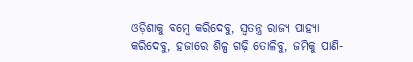ଓଡ଼ିଶାକୁ ବମ୍ବେ କରିଦେବୁ, ସ୍ୱତନ୍ତ୍ର ରାଜ୍ୟ ପାହ୍ୟା କରିଦେବୁ, ହଜାରେ ଶିଳ୍ପ ଗଢ଼ି ତୋଳିବୁ, ଜମିକୁ ପାଣି-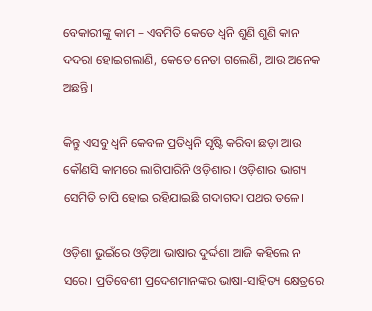ବେକାରୀଙ୍କୁ କାମ – ଏବମିତି କେତେ ଧ୍ୱନି ଶୁଣି ଶୁଣି କାନ ଦଦରା ହୋଇଗଲାଣି, କେତେ ନେତା ଗଲେଣି, ଆଉ ଅନେକ ଅଛନ୍ତି।

କିନ୍ତୁ ଏସବୁ ଧ୍ୱନି କେବଳ ପ୍ରତିଧ୍ୱନି ସୃଷ୍ଟି କରିବା ଛଡ଼ା ଆଉ କୌଣସି କାମରେ ଲାଗିପାରିନି ଓଡ଼ିଶାର। ଓଡ଼ିଶାର ଭାଗ୍ୟ ସେମିତି ଚାପି ହୋଇ ରହିଯାଇଛି ଗଦାଗଦା ପଥର ତଳେ।

ଓଡ଼ିଶା ଭୁଇଁରେ ଓଡ଼ିଆ ଭାଷାର ଦୁର୍ଦ୍ଦଶା ଆଜି କହିଲେ ନ ସରେ। ପ୍ରତିବେଶୀ ପ୍ରଦେଶମାନଙ୍କର ଭାଷା-ସାହିତ୍ୟ କ୍ଷେତ୍ରରେ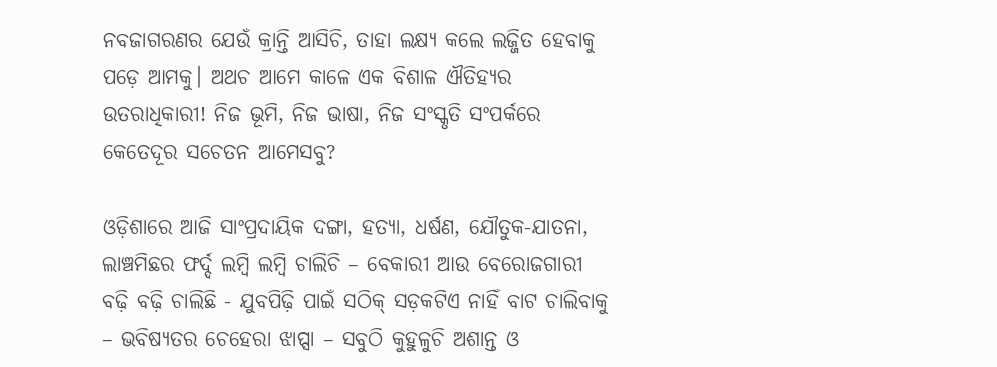ନବଜାଗରଣର ଯେଉଁ କ୍ରାନ୍ତି ଆସିଚି, ତାହା ଲକ୍ଷ୍ୟ କଲେ ଲଜ୍ଜିତ ହେବାକୁ ପଡ଼େ ଆମକୁ। ଅଥଚ ଆମେ କାଳେ ଏକ ବିଶାଳ ଐତିହ୍ୟର ଉତରାଧିକାରୀ! ନିଜ ଭୂମି, ନିଜ ଭାଷା, ନିଜ ସଂସ୍କୃତି ସଂପର୍କରେ କେତେଦୂର ସଚେତନ ଆମେସବୁ?

ଓଡ଼ିଶାରେ ଆଜି ସାଂପ୍ରଦାୟିକ ଦଙ୍ଗା, ହତ୍ୟା, ଧର୍ଷଣ, ଯୌତୁକ-ଯାତନା, ଲାଞ୍ଚମିଛର ଫର୍ଦ୍ଦ ଲମ୍ବି ଲମ୍ବି ଚାଲିଚି – ବେକାରୀ ଆଉ ବେରୋଜଗାରୀ ବଢ଼ି ବଢ଼ି ଚାଲିଛି - ଯୁବପିଢ଼ି ପାଇଁ ସଠିକ୍ ସଡ଼କଟିଏ ନାହିଁ ବାଟ ଚାଲିବାକୁ – ଭବିଷ୍ୟତର ଚେହେରା ଝାପ୍ସା – ସବୁଠି କୁହୁଳୁଚି ଅଶାନ୍ତ ଓ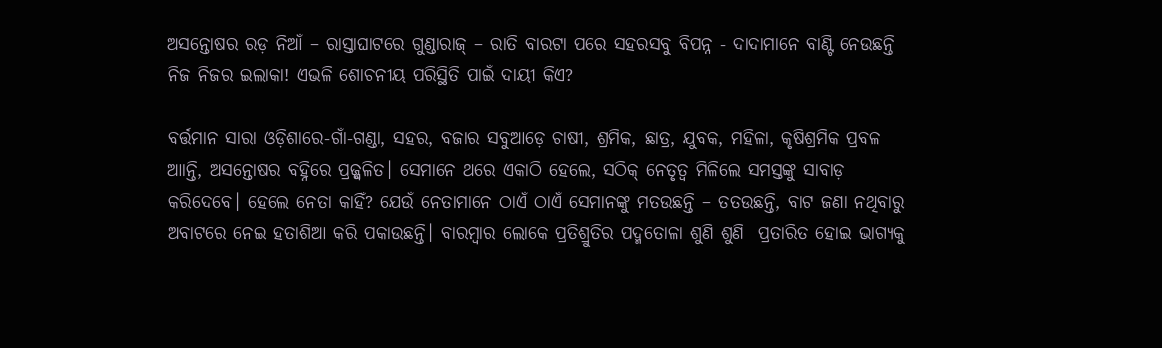ଅସନ୍ତୋଷର ରଡ଼ ନିଆଁ – ରାସ୍ତାଘାଟରେ ଗୁଣ୍ଡାରାଜ୍ – ରାତି ବାରଟା ପରେ ସହରସବୁ ବିପନ୍ନ - ଦାଦାମାନେ ବାଣ୍ଟି ନେଉଛନ୍ତି ନିଜ ନିଜର ଇଲାକା! ଏଭଳି ଶୋଚନୀୟ ପରିସ୍ଥିତି ପାଇଁ ଦାୟୀ କିଏ?

ବର୍ତ୍ତମାନ ସାରା ଓଡ଼ିଶାରେ-ଗାଁ-ଗଣ୍ଡା, ସହର, ବଜାର ସବୁଆଡ଼େ ଚାଷୀ, ଶ୍ରମିକ, ଛାତ୍ର, ଯୁବକ, ମହିଳା, କୃଷିଶ୍ରମିକ ପ୍ରବଳ ଆାନ୍ତି, ଅସନ୍ତୋଷର ବହ୍ନିରେ ପ୍ରଜ୍ଜ୍ୱଳିତ। ସେମାନେ ଥରେ ଏକାଠି ହେଲେ, ସଠିକ୍ ନେତୃତ୍ୱ ମିଳିଲେ ସମସ୍ତଙ୍କୁ ସାବାଡ଼ କରିଦେବେ। ହେଲେ ନେତା କାହିଁ? ଯେଉଁ ନେତାମାନେ ଠାଏଁ ଠାଏଁ ସେମାନଙ୍କୁ ମତଉଛନ୍ତି – ତତଉଛନ୍ତି, ବାଟ ଜଣା ନଥିବାରୁ ଅବାଟରେ ନେଇ ହତାଶିଆ କରି ପକାଉଛନ୍ତି। ବାରମ୍ବାର ଲୋକେ ପ୍ରତିଶ୍ରୁତିର ପଦ୍ମତୋଳା ଶୁଣି ଶୁଣି  ପ୍ରତାରିତ ହୋଇ ଭାଗ୍ୟକୁ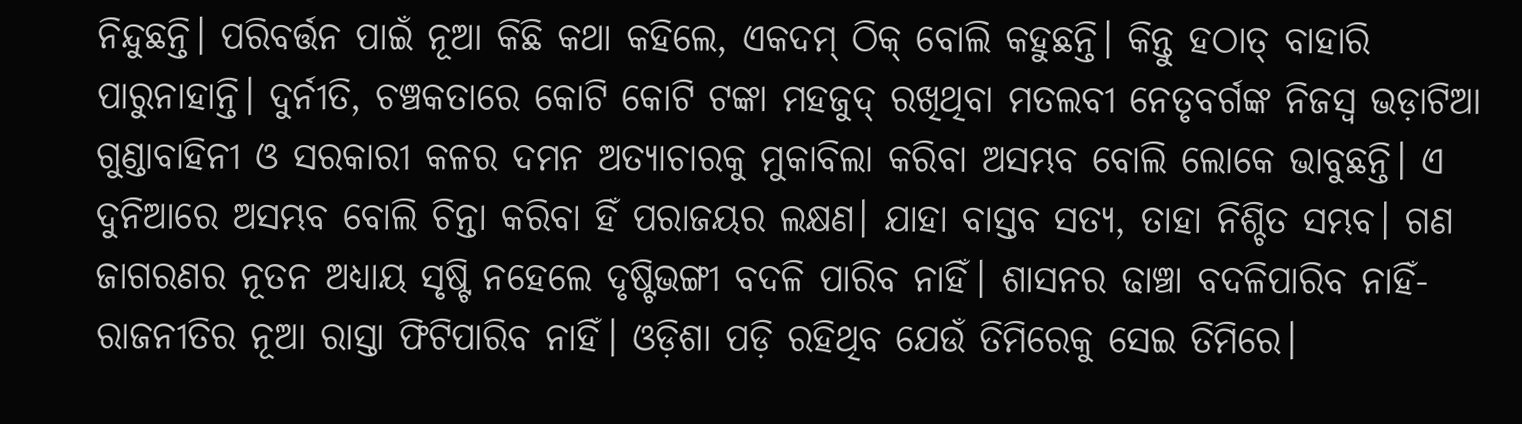ନିନ୍ଦୁଛନ୍ତି। ପରିବର୍ତ୍ତନ ପାଇଁ ନୂଆ କିଛି କଥା କହିଲେ, ଏକଦମ୍ ଠିକ୍ ବୋଲି କହୁଛନ୍ତି। କିନ୍ତୁ ହଠାତ୍ ବାହାରି ପାରୁନାହାନ୍ତି। ଦୁର୍ନୀତି, ଚଞ୍ଚକତାରେ କୋଟି କୋଟି ଟଙ୍କା ମହଜୁଦ୍ ରଖିଥିବା ମତଲବୀ ନେତୃବର୍ଗଙ୍କ ନିଜସ୍ୱ ଭଡ଼ାଟିଆ ଗୁଣ୍ଡାବାହିନୀ ଓ ସରକାରୀ କଳର ଦମନ ଅତ୍ୟାଚାରକୁ ମୁକାବିଲା କରିବା ଅସମ୍ଭବ ବୋଲି ଲୋକେ ଭାବୁଛନ୍ତି। ଏ ଦୁନିଆରେ ଅସମ୍ଭବ ବୋଲି ଚିନ୍ତା କରିବା ହିଁ ପରାଜୟର ଲକ୍ଷଣ। ଯାହା ବାସ୍ତବ ସତ୍ୟ, ତାହା ନିଶ୍ଚିତ ସମ୍ଭବ। ଗଣ ଜାଗରଣର ନୂତନ ଅଧ୍ୟାୟ ସୃଷ୍ଟି ନହେଲେ ଦୃଷ୍ଟିଭଙ୍ଗୀ ବଦଳି ପାରିବ ନାହିଁ। ଶାସନର ଢାଞ୍ଚା ବଦଳିପାରିବ ନାହିଁ- ରାଜନୀତିର ନୂଆ ରାସ୍ତା ଫିଟିପାରିବ ନାହିଁ। ଓଡ଼ିଶା ପଡ଼ି ରହିଥିବ ଯେଉଁ ତିମିରେକୁ ସେଇ ତିମିରେ।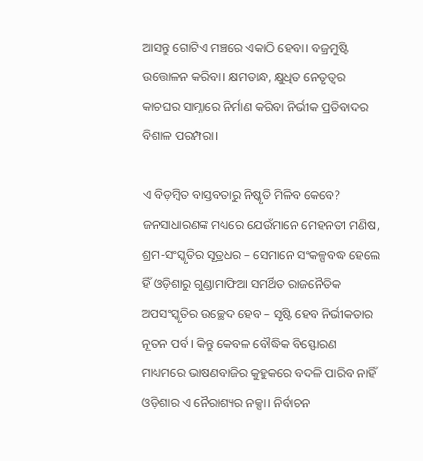ଆସନ୍ତୁ ଗୋଟିଏ ମଞ୍ଚରେ ଏକାଠି ହେବା। ବଜ୍ରମୁଷ୍ଟି ଉତ୍ତୋଳନ କରିବା। କ୍ଷମତାନ୍ଧ, କ୍ଷୁଧିତ ନେତୃତ୍ୱର କାଚଘର ସାମ୍ନାରେ ନିର୍ମାଣ କରିବା ନିର୍ଭୀକ ପ୍ରତିବାଦର ବିଶାଳ ପରମ୍ପରା।

ଏ ବିଡ଼ମ୍ବିତ ବାସ୍ତବତାରୁ ନିଷ୍କୃତି ମିଳିବ କେବେ? ଜନସାଧାରଣଙ୍କ ମଧ୍ୟରେ ଯେଉଁମାନେ ମେହନତୀ ମଣିଷ, ଶ୍ରମ-ସଂସ୍କୃତିର ସୂତ୍ରଧର – ସେମାନେ ସଂକଳ୍ପବଦ୍ଧ ହେଲେ ହିଁ ଓଡ଼ିଶାରୁ ଗୁଣ୍ଡାମାଫିଆ ସମର୍ଥିତ ରାଜନୈତିକ ଅପସଂସ୍କୃତିର ଉଚ୍ଛେଦ ହେବ – ସୃଷ୍ଟି ହେବ ନିର୍ଭୀକତାର ନୂତନ ପର୍ବ। କିନ୍ତୁ କେବଳ ବୌଦ୍ଧିକ ବିସ୍ଫୋରଣ ମାଧ୍ୟମରେ ଭାଷଣବାଜିର କୁହୁକରେ ବଦଳି ପାରିବ ନାହିଁ ଓଡ଼ିଶାର ଏ ନୈରାଶ୍ୟର ନକ୍ସା। ନିର୍ବାଚନ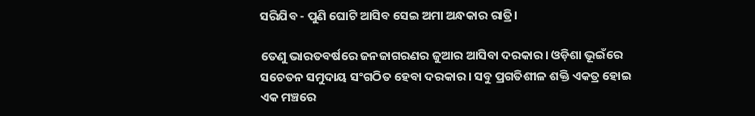ସରିଯିବ - ପୁଣି ଘୋଟି ଆସିବ ସେଇ ଅମା ଅନ୍ଧକାର ରାତ୍ରି।

ତେଣୁ ଭାରତବର୍ଷରେ ଜନଜାଗରଣର ଜୁଆର ଆସିବା ଦରକାର। ଓଡ଼ିଶା ଭୂଇଁରେ ସଚେତନ ସମୁଦାୟ ସଂଗଠିତ ହେବା ଦରକାର। ସବୁ ପ୍ରଗତିଶୀଳ ଶକ୍ତି ଏକତ୍ର ହୋଇ ଏକ ମଞ୍ଚରେ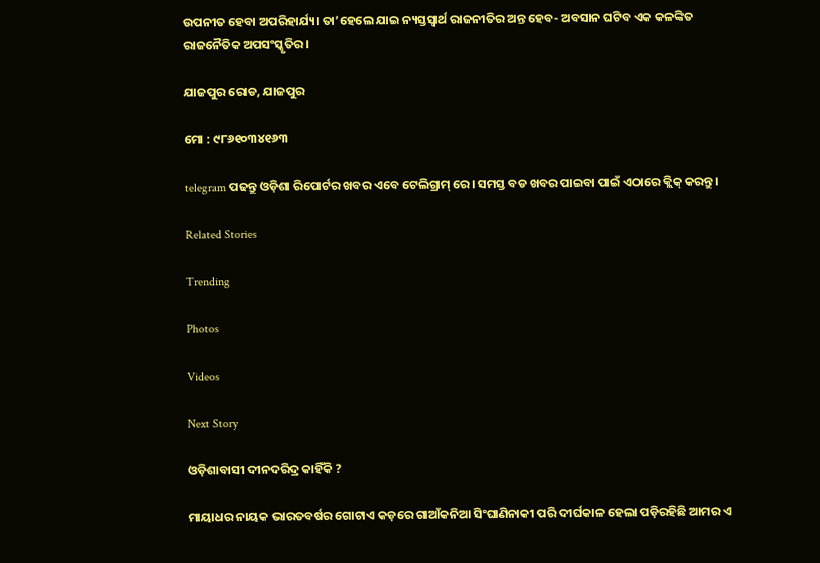ଉପନୀତ ହେବା ଅପରିହାର୍ଯ୍ୟ। ତା’ହେଲେ ଯାଇ ନ୍ୟସ୍ତସ୍ୱାର୍ଥ ରାଜନୀତିର ଅନ୍ତ ହେବ- ଅବସାନ ଘଟିବ ଏକ କଳଙ୍କିତ ରାଜନୈତିକ ଅପସଂସ୍କୃତିର।

ଯାଜପୁର ରୋଡ, ଯାଜପୁର

ମୋ : ୯୮୬୧୦୩୪୧୬୩

telegram ପଢନ୍ତୁ ଓଡ଼ିଶା ରିପୋର୍ଟର ଖବର ଏବେ ଟେଲିଗ୍ରାମ୍ ରେ। ସମସ୍ତ ବଡ ଖବର ପାଇବା ପାଇଁ ଏଠାରେ କ୍ଲିକ୍ କରନ୍ତୁ।

Related Stories

Trending

Photos

Videos

Next Story

ଓଡ଼ିଶାବାସୀ ଦୀନଦରିଦ୍ର କାହିଁକି ?

ମାୟାଧର ନାୟକ ଭାରତବର୍ଷର ଗୋଟାଏ କଡ଼ରେ ଗାଆଁକନିଆ ସିଂଘାଣିନାକୀ ପରି ଦୀର୍ଘକାଳ ହେଲା ପଡ଼ିରହିଛି ଆମର ଏ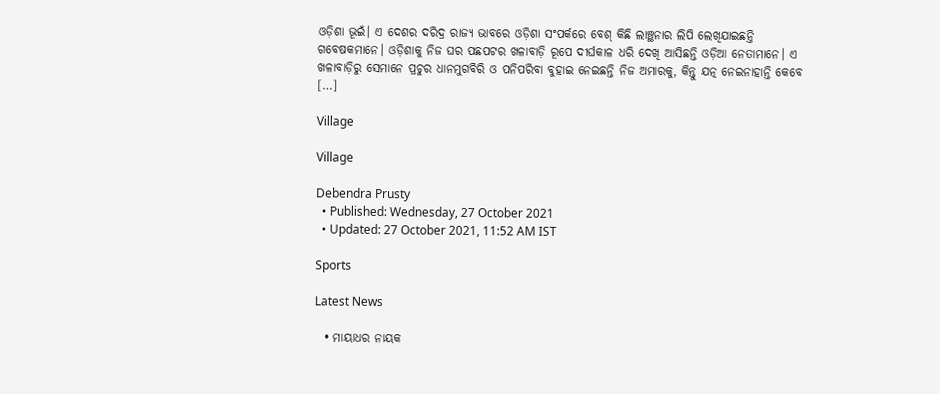ଓଡ଼ିଶା ଭୂଇଁ। ଏ ଦେଶର ଦରିଦ୍ର ରାଜ୍ୟ ଭାବରେ ଓଡ଼ିଶା ସଂପର୍କରେ ବେଶ୍ କିଛି ଲାଞ୍ଛନାର ଲିପି ଲେଖିଯାଇଛନ୍ତି ଗବେଷକମାନେ। ଓଡ଼ିଶାକୁ ନିଜ ଘର ପଛପଟର ଖଳାବାଡ଼ି ରୂପେ ଦୀର୍ଘକାଳ ଧରି ଦେଖି ଆସିଛନ୍ତି ଓଡ଼ିଆ ନେତାମାନେ। ଏ ଖଳାବାଡ଼ିରୁ ସେମାନେ ପ୍ରଚୁର ଧାନମୁଗବିରି ଓ ପନିପରିବା ବୁହାଇ ନେଇଛନ୍ତି ନିଜ ଅମାରକୁ, କିନ୍ତୁ ଯତ୍ନ ନେଇନାହାନ୍ତି କେବେ […]

Village

Village

Debendra Prusty
  • Published: Wednesday, 27 October 2021
  • Updated: 27 October 2021, 11:52 AM IST

Sports

Latest News

  • ମାୟାଧର ନାୟକ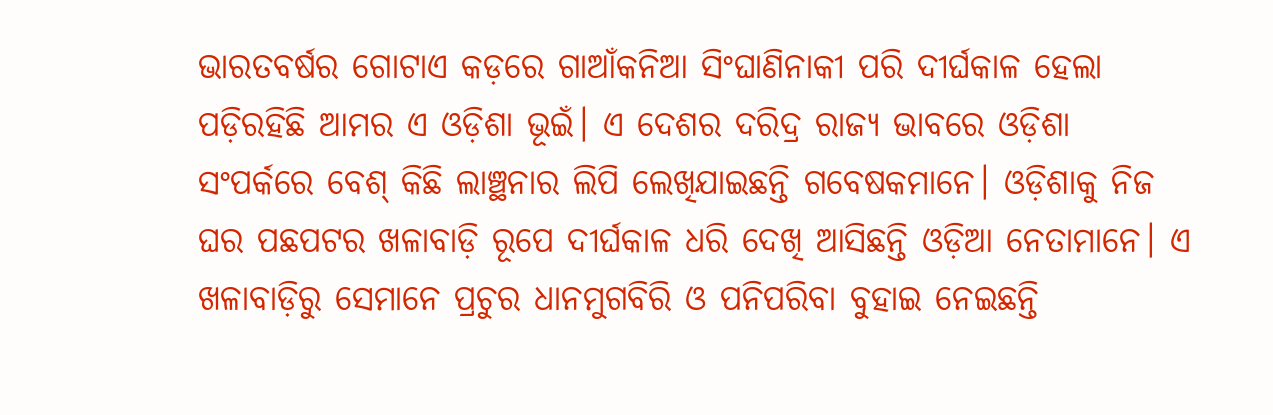ଭାରତବର୍ଷର ଗୋଟାଏ କଡ଼ରେ ଗାଆଁକନିଆ ସିଂଘାଣିନାକୀ ପରି ଦୀର୍ଘକାଳ ହେଲା ପଡ଼ିରହିଛି ଆମର ଏ ଓଡ଼ିଶା ଭୂଇଁ। ଏ ଦେଶର ଦରିଦ୍ର ରାଜ୍ୟ ଭାବରେ ଓଡ଼ିଶା ସଂପର୍କରେ ବେଶ୍ କିଛି ଲାଞ୍ଛନାର ଲିପି ଲେଖିଯାଇଛନ୍ତି ଗବେଷକମାନେ। ଓଡ଼ିଶାକୁ ନିଜ ଘର ପଛପଟର ଖଳାବାଡ଼ି ରୂପେ ଦୀର୍ଘକାଳ ଧରି ଦେଖି ଆସିଛନ୍ତି ଓଡ଼ିଆ ନେତାମାନେ। ଏ ଖଳାବାଡ଼ିରୁ ସେମାନେ ପ୍ରଚୁର ଧାନମୁଗବିରି ଓ ପନିପରିବା ବୁହାଇ ନେଇଛନ୍ତି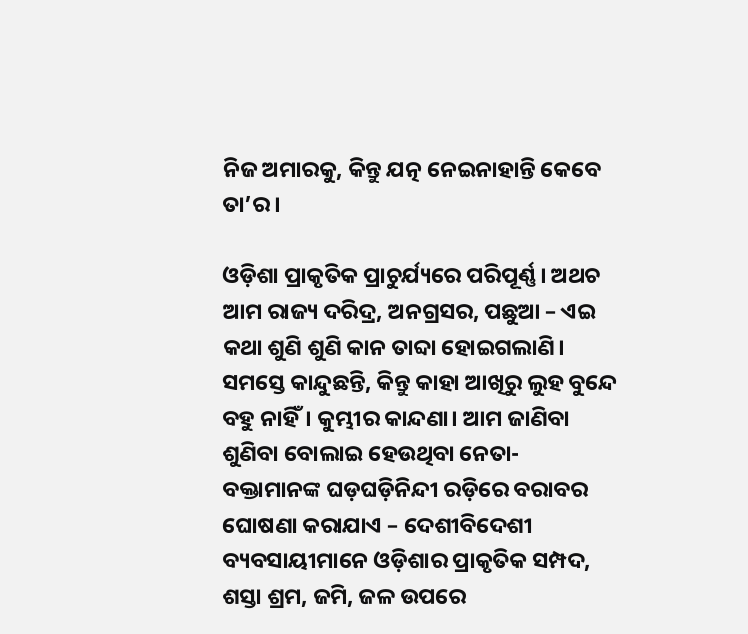ନିଜ ଅମାରକୁ, କିନ୍ତୁ ଯତ୍ନ ନେଇନାହାନ୍ତି କେବେ ତା’ର।

ଓଡ଼ିଶା ପ୍ରାକୃତିକ ପ୍ରାଚୁର୍ଯ୍ୟରେ ପରିପୂର୍ଣ୍ଣ। ଅଥଚ ଆମ ରାଜ୍ୟ ଦରିଦ୍ର, ଅନଗ୍ରସର, ପଛୁଆ – ଏଇ କଥା ଶୁଣି ଶୁଣି କାନ ତାବ୍ଦା ହୋଇଗଲାଣି। ସମସ୍ତେ କାନ୍ଦୁଛନ୍ତି, କିନ୍ତୁ କାହା ଆଖିରୁ ଲୁହ ବୁନ୍ଦେ ବହୁ ନାହିଁ। କୁମ୍ଭୀର କାନ୍ଦଣା। ଆମ ଜାଣିବା ଶୁଣିବା ବୋଲାଇ ହେଉଥିବା ନେତା-ବକ୍ତାମାନଙ୍କ ଘଡ଼ଘଡ଼ିନିନ୍ଦୀ ରଡ଼ିରେ ବରାବର ଘୋଷଣା କରାଯାଏ – ଦେଶୀବିଦେଶୀ ବ୍ୟବସାୟୀମାନେ ଓଡ଼ିଶାର ପ୍ରାକୃତିକ ସମ୍ପଦ, ଶସ୍ତା ଶ୍ରମ, ଜମି, ଜଳ ଉପରେ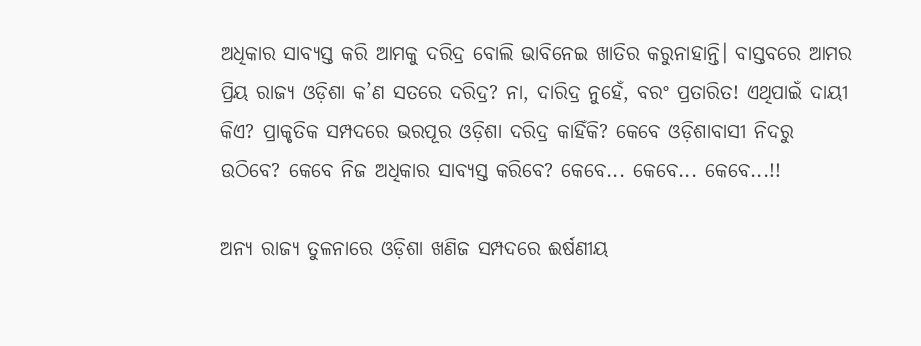ଅଧିକାର ସାବ୍ୟସ୍ତ କରି ଆମକୁ ଦରିଦ୍ର ବୋଲି ଭାବିନେଇ ଖାତିର କରୁନାହାନ୍ତି। ବାସ୍ତବରେ ଆମର ପ୍ରିୟ ରାଜ୍ୟ ଓଡ଼ିଶା କ’ଣ ସତରେ ଦରିଦ୍ର? ନା, ଦାରିଦ୍ର ନୁହେଁ, ବରଂ ପ୍ରତାରିତ! ଏଥିପାଇଁ ଦାୟୀ କିଏ? ପ୍ରାକୃତିକ ସମ୍ପଦରେ ଭରପୂର ଓଡ଼ିଶା ଦରିଦ୍ର କାହିଁକି? କେବେ ଓଡ଼ିଶାବାସୀ ନିଦରୁ ଉଠିବେ? କେବେ ନିଜ ଅଧିକାର ସାବ୍ୟସ୍ତ କରିବେ? କେବେ... କେବେ... କେବେ...!!

ଅନ୍ୟ ରାଜ୍ୟ ତୁଳନାରେ ଓଡ଼ିଶା ଖଣିଜ ସମ୍ପଦରେ ଈର୍ଷଣୀୟ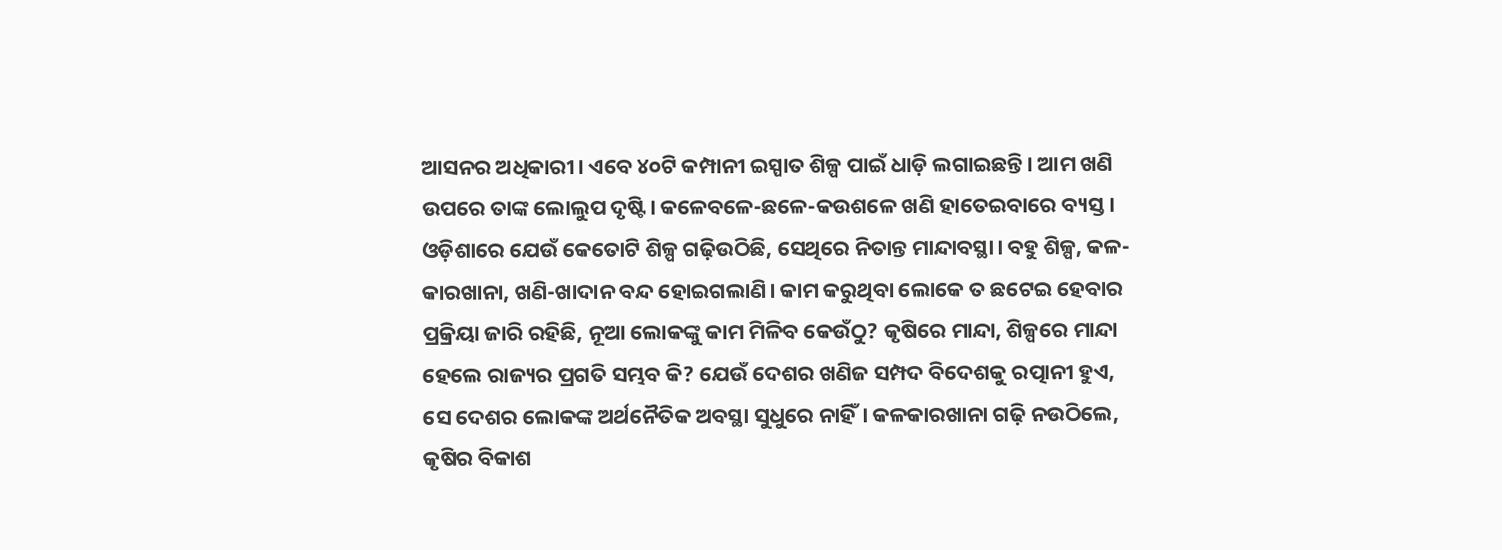ଆସନର ଅଧିକାରୀ। ଏବେ ୪୦ଟି କମ୍ପାନୀ ଇସ୍ପାତ ଶିଳ୍ପ ପାଇଁ ଧାଡ଼ି ଲଗାଇଛନ୍ତି। ଆମ ଖଣି ଉପରେ ତାଙ୍କ ଲୋଲୁପ ଦୃଷ୍ଟି। କଳେବଳେ-ଛଳେ-କଉଶଳେ ଖଣି ହାତେଇବାରେ ବ୍ୟସ୍ତ। ଓଡ଼ିଶାରେ ଯେଉଁ କେତୋଟି ଶିଳ୍ପ ଗଢ଼ିଉଠିଛି, ସେଥିରେ ନିତାନ୍ତ ମାନ୍ଦାବସ୍ଥା। ବହୁ ଶିଳ୍ପ, କଳ-କାରଖାନା, ଖଣି-ଖାଦାନ ବନ୍ଦ ହୋଇଗଲାଣି। କାମ କରୁଥିବା ଲୋକେ ତ ଛଟେଇ ହେବାର ପ୍ରକ୍ରିୟା ଜାରି ରହିଛି, ନୂଆ ଲୋକଙ୍କୁ କାମ ମିଳିବ କେଉଁଠୁ? କୃଷିରେ ମାନ୍ଦା, ଶିଳ୍ପରେ ମାନ୍ଦା ହେଲେ ରାଜ୍ୟର ପ୍ରଗତି ସମ୍ଭବ କି? ଯେଉଁ ଦେଶର ଖଣିଜ ସମ୍ପଦ ବିଦେଶକୁ ରତ୍ପାନୀ ହୁଏ, ସେ ଦେଶର ଲୋକଙ୍କ ଅର୍ଥନୈତିକ ଅବସ୍ଥା ସୁଧୁରେ ନାହିଁ। କଳକାରଖାନା ଗଢ଼ି ନଉଠିଲେ, କୃଷିର ବିକାଶ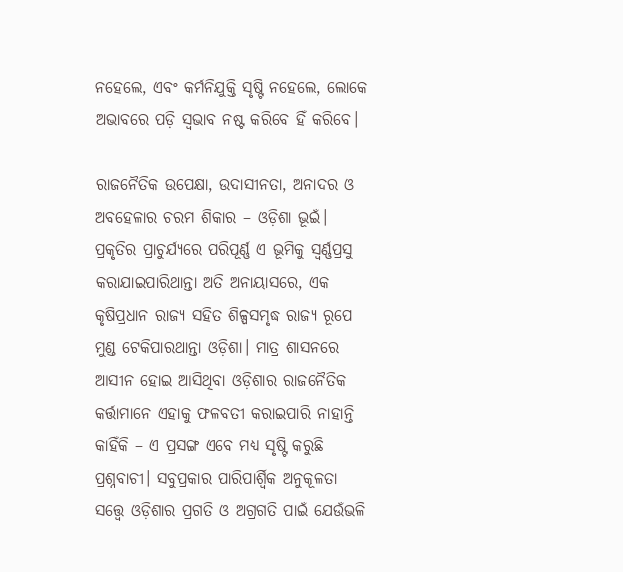ନହେଲେ, ଏବଂ କର୍ମନିଯୁକ୍ତି ସୃଷ୍ଟି ନହେଲେ, ଲୋକେ ଅଭାବରେ ପଡ଼ି ସ୍ୱଭାବ ନଷ୍ଟ କରିବେ ହିଁ କରିବେ।

ରାଜନୈତିକ ଉପେକ୍ଷା, ଉଦାସୀନତା, ଅନାଦର ଓ ଅବହେଳାର ଚରମ ଶିକାର – ଓଡ଼ିଶା ଭୂଇଁ। ପ୍ରକୃତିର ପ୍ରାଚୁର୍ଯ୍ୟରେ ପରିପୂର୍ଣ୍ଣ ଏ ଭୂମିକୁ ସ୍ୱର୍ଣ୍ଣପ୍ରସୁ କରାଯାଇପାରିଥାନ୍ତା ଅତି ଅନାୟାସରେ, ଏକ କୃଷିପ୍ରଧାନ ରାଜ୍ୟ ସହିତ ଶିଳ୍ପସମୃଦ୍ଧ ରାଜ୍ୟ ରୂପେ ମୁଣ୍ଡ ଟେକିପାରଥାନ୍ତା ଓଡ଼ିଶା। ମାତ୍ର ଶାସନରେ ଆସୀନ ହୋଇ ଆସିଥିବା ଓଡ଼ିଶାର ରାଜନୈତିକ କର୍ତ୍ତାମାନେ ଏହାକୁ ଫଳବତୀ କରାଇପାରି ନାହାନ୍ତି କାହିଁକି – ଏ ପ୍ରସଙ୍ଗ ଏବେ ମଧ୍ୟ ସୃଷ୍ଟି କରୁଛି ପ୍ରଶ୍ନବାଚୀ। ସବୁପ୍ରକାର ପାରିପାର୍ଶ୍ୱିକ ଅନୁକୂଳତା ସତ୍ତ୍ୱେ ଓଡ଼ିଶାର ପ୍ରଗତି ଓ ଅଗ୍ରଗତି ପାଇଁ ଯେଉଁଭଳି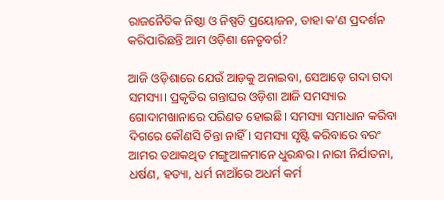ରାଜନୈତିକ ନିଷ୍ଠା ଓ ନିଷ୍ପତି ପ୍ରୟୋଜନ, ତାହା କ’ଣ ପ୍ରଦର୍ଶନ କରିପାରିଛନ୍ତି ଆମ ଓଡ଼ିଶା ନେତୃବର୍ଗ?

ଆଜି ଓଡ଼ିଶାରେ ଯେଉଁ ଆଡ଼କୁ ଅନାଇବା, ସେଆଡ଼େ ଗଦା ଗଦା ସମସ୍ୟା। ପ୍ରକୃତିର ଗନ୍ତାଘର ଓଡ଼ିଶା ଆଜି ସମସ୍ୟାର ଗୋଦାମଖାନାରେ ପରିଣତ ହୋଇଛି। ସମସ୍ୟା ସମାଧାନ କରିବା ଦିଗରେ କୌଣସି ଚିନ୍ତା ନାହିଁ। ସମସ୍ୟା ସୃଷ୍ଟି କରିବାରେ ବରଂ ଆମର ତଥାକଥିତ ମଙ୍ଗୁଆଳମାନେ ଧୁରନ୍ଧର। ନାରୀ ନିର୍ଯାତନା, ଧର୍ଷଣ, ହତ୍ୟା, ଧର୍ମ ନାଆଁରେ ଅଧର୍ମ କର୍ମ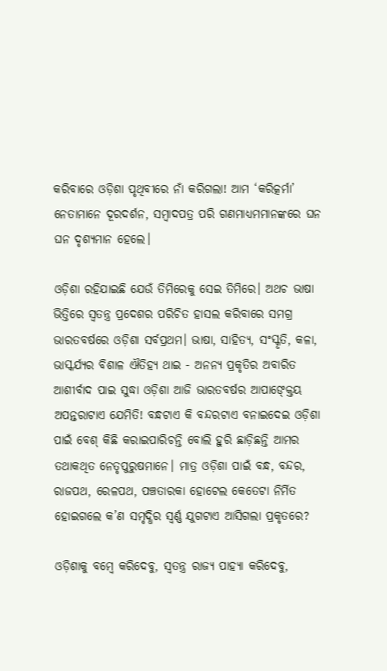କରିବାରେ ଓଡ଼ିଶା ପୃଥିବୀରେ ନାଁ କରିଗଲା! ଆମ ‘କରିତ୍କର୍ମା’ ନେତାମାନେ ଦୂରଦର୍ଶନ, ସମ୍ବାଦପତ୍ର ପରି ଗଣମାଧ୍ୟମମାନଙ୍କରେ ଘନ ଘନ ଦୃଶ୍ୟମାନ ହେଲେ।

ଓଡ଼ିଶା ରହିଯାଇଛି ଯେଉଁ ତିମିରେକୁ ସେଇ ତିମିରେ। ଅଥଚ ଭାଷା ଭିତ୍ତିରେ ସ୍ୱତନ୍ତ୍ର ପ୍ରଦେଶର ପରିଚିତ ହାସଲ କରିବାରେ ସମଗ୍ର ଭାରତବର୍ଷରେ ଓଡ଼ିଶା ସର୍ବପ୍ରଥମ। ଭାଷା, ସାହିତ୍ୟ, ସଂସ୍କୃତି, କଳା, ଭାସ୍କର୍ଯ୍ୟର ବିଶାଳ ଐତିହ୍ୟ ଥାଇ - ଅନନ୍ୟ ପ୍ରକୃତିର ଅବାରିତ ଆଶୀର୍ବାଦ ପାଇ ସୁଦ୍ଧା ଓଡ଼ିଶା ଆଜି ଭାରତବର୍ଷର ଆପାଙ୍କ୍ତେୟ ଅପନ୍ତରାଟାଏ ଯେମିତି! ବନ୍ଧଟାଏ କି ବନ୍ଦରଟାଏ ବନାଇଦେଇ ଓଡ଼ିଶା ପାଇଁ ବେଶ୍ କିଛି କରାଇପାରିଚନ୍ତି ବୋଲି ହୁରି ଛାଡ଼ିଛନ୍ତି ଆମର ତଥାକଥିତ ନେତୃପୁରୁଷମାନେ। ମାତ୍ର ଓଡ଼ିଶା ପାଇଁ ବନ୍ଧ, ବନ୍ଦର, ରାଜପଥ, ରେଳପଥ, ପଞ୍ଚତାରକା ହୋଟେଲ କେତେଟା ନିର୍ମିତ ହୋଇଗଲେ କ’ଣ ସମୃଦ୍ଧିର ସ୍ୱର୍ଣ୍ଣ ଯୁଗଟାଏ ଆସିଗଲା ପ୍ରକୃତରେ?

ଓଡ଼ିଶାକୁ ବମ୍ବେ କରିଦେବୁ, ସ୍ୱତନ୍ତ୍ର ରାଜ୍ୟ ପାହ୍ୟା କରିଦେବୁ,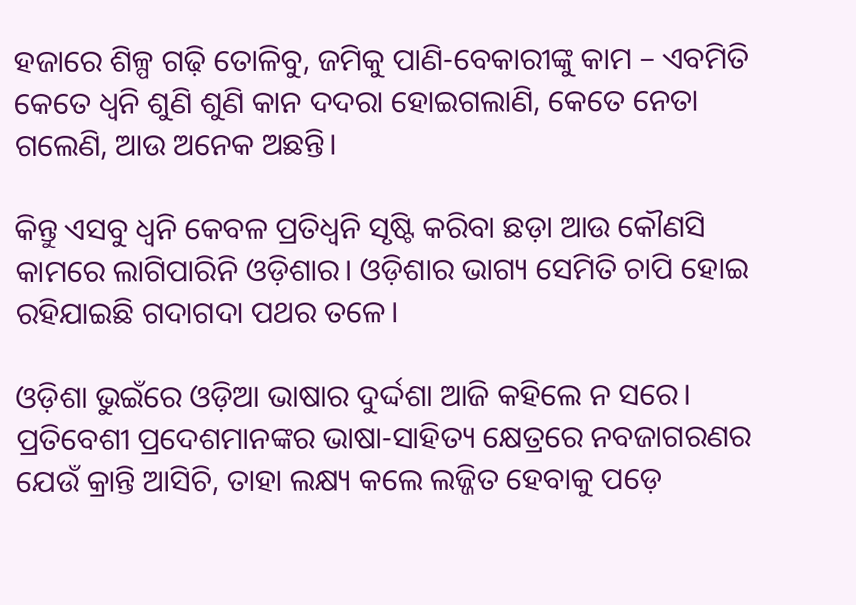ହଜାରେ ଶିଳ୍ପ ଗଢ଼ି ତୋଳିବୁ, ଜମିକୁ ପାଣି-ବେକାରୀଙ୍କୁ କାମ – ଏବମିତି କେତେ ଧ୍ୱନି ଶୁଣି ଶୁଣି କାନ ଦଦରା ହୋଇଗଲାଣି, କେତେ ନେତା ଗଲେଣି, ଆଉ ଅନେକ ଅଛନ୍ତି।

କିନ୍ତୁ ଏସବୁ ଧ୍ୱନି କେବଳ ପ୍ରତିଧ୍ୱନି ସୃଷ୍ଟି କରିବା ଛଡ଼ା ଆଉ କୌଣସି କାମରେ ଲାଗିପାରିନି ଓଡ଼ିଶାର। ଓଡ଼ିଶାର ଭାଗ୍ୟ ସେମିତି ଚାପି ହୋଇ ରହିଯାଇଛି ଗଦାଗଦା ପଥର ତଳେ।

ଓଡ଼ିଶା ଭୁଇଁରେ ଓଡ଼ିଆ ଭାଷାର ଦୁର୍ଦ୍ଦଶା ଆଜି କହିଲେ ନ ସରେ। ପ୍ରତିବେଶୀ ପ୍ରଦେଶମାନଙ୍କର ଭାଷା-ସାହିତ୍ୟ କ୍ଷେତ୍ରରେ ନବଜାଗରଣର ଯେଉଁ କ୍ରାନ୍ତି ଆସିଚି, ତାହା ଲକ୍ଷ୍ୟ କଲେ ଲଜ୍ଜିତ ହେବାକୁ ପଡ଼େ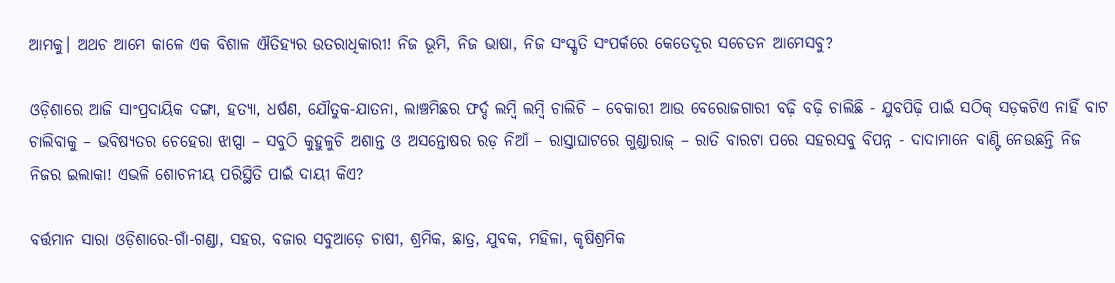ଆମକୁ। ଅଥଚ ଆମେ କାଳେ ଏକ ବିଶାଳ ଐତିହ୍ୟର ଉତରାଧିକାରୀ! ନିଜ ଭୂମି, ନିଜ ଭାଷା, ନିଜ ସଂସ୍କୃତି ସଂପର୍କରେ କେତେଦୂର ସଚେତନ ଆମେସବୁ?

ଓଡ଼ିଶାରେ ଆଜି ସାଂପ୍ରଦାୟିକ ଦଙ୍ଗା, ହତ୍ୟା, ଧର୍ଷଣ, ଯୌତୁକ-ଯାତନା, ଲାଞ୍ଚମିଛର ଫର୍ଦ୍ଦ ଲମ୍ବି ଲମ୍ବି ଚାଲିଚି – ବେକାରୀ ଆଉ ବେରୋଜଗାରୀ ବଢ଼ି ବଢ଼ି ଚାଲିଛି - ଯୁବପିଢ଼ି ପାଇଁ ସଠିକ୍ ସଡ଼କଟିଏ ନାହିଁ ବାଟ ଚାଲିବାକୁ – ଭବିଷ୍ୟତର ଚେହେରା ଝାପ୍ସା – ସବୁଠି କୁହୁଳୁଚି ଅଶାନ୍ତ ଓ ଅସନ୍ତୋଷର ରଡ଼ ନିଆଁ – ରାସ୍ତାଘାଟରେ ଗୁଣ୍ଡାରାଜ୍ – ରାତି ବାରଟା ପରେ ସହରସବୁ ବିପନ୍ନ - ଦାଦାମାନେ ବାଣ୍ଟି ନେଉଛନ୍ତି ନିଜ ନିଜର ଇଲାକା! ଏଭଳି ଶୋଚନୀୟ ପରିସ୍ଥିତି ପାଇଁ ଦାୟୀ କିଏ?

ବର୍ତ୍ତମାନ ସାରା ଓଡ଼ିଶାରେ-ଗାଁ-ଗଣ୍ଡା, ସହର, ବଜାର ସବୁଆଡ଼େ ଚାଷୀ, ଶ୍ରମିକ, ଛାତ୍ର, ଯୁବକ, ମହିଳା, କୃଷିଶ୍ରମିକ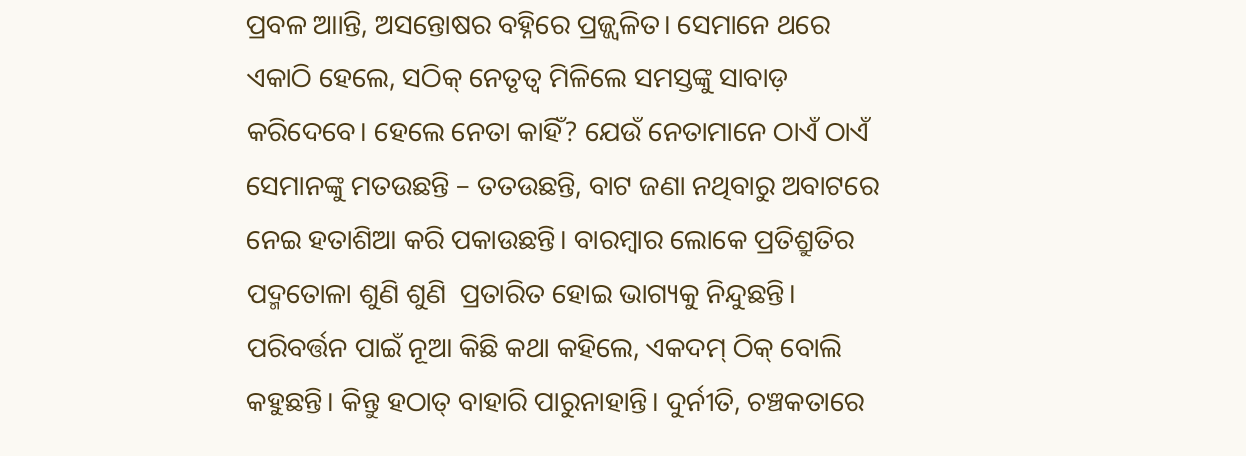ପ୍ରବଳ ଆାନ୍ତି, ଅସନ୍ତୋଷର ବହ୍ନିରେ ପ୍ରଜ୍ଜ୍ୱଳିତ। ସେମାନେ ଥରେ ଏକାଠି ହେଲେ, ସଠିକ୍ ନେତୃତ୍ୱ ମିଳିଲେ ସମସ୍ତଙ୍କୁ ସାବାଡ଼ କରିଦେବେ। ହେଲେ ନେତା କାହିଁ? ଯେଉଁ ନେତାମାନେ ଠାଏଁ ଠାଏଁ ସେମାନଙ୍କୁ ମତଉଛନ୍ତି – ତତଉଛନ୍ତି, ବାଟ ଜଣା ନଥିବାରୁ ଅବାଟରେ ନେଇ ହତାଶିଆ କରି ପକାଉଛନ୍ତି। ବାରମ୍ବାର ଲୋକେ ପ୍ରତିଶ୍ରୁତିର ପଦ୍ମତୋଳା ଶୁଣି ଶୁଣି  ପ୍ରତାରିତ ହୋଇ ଭାଗ୍ୟକୁ ନିନ୍ଦୁଛନ୍ତି। ପରିବର୍ତ୍ତନ ପାଇଁ ନୂଆ କିଛି କଥା କହିଲେ, ଏକଦମ୍ ଠିକ୍ ବୋଲି କହୁଛନ୍ତି। କିନ୍ତୁ ହଠାତ୍ ବାହାରି ପାରୁନାହାନ୍ତି। ଦୁର୍ନୀତି, ଚଞ୍ଚକତାରେ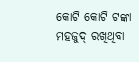କୋଟି କୋଟି ଟଙ୍କା ମହଜୁଦ୍ ରଖିଥିବା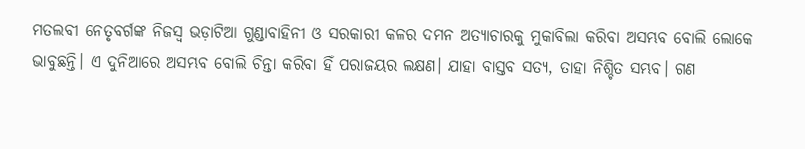ମତଲବୀ ନେତୃବର୍ଗଙ୍କ ନିଜସ୍ୱ ଭଡ଼ାଟିଆ ଗୁଣ୍ଡାବାହିନୀ ଓ ସରକାରୀ କଳର ଦମନ ଅତ୍ୟାଚାରକୁ ମୁକାବିଲା କରିବା ଅସମ୍ଭବ ବୋଲି ଲୋକେ ଭାବୁଛନ୍ତି। ଏ ଦୁନିଆରେ ଅସମ୍ଭବ ବୋଲି ଚିନ୍ତା କରିବା ହିଁ ପରାଜୟର ଲକ୍ଷଣ। ଯାହା ବାସ୍ତବ ସତ୍ୟ, ତାହା ନିଶ୍ଚିତ ସମ୍ଭବ। ଗଣ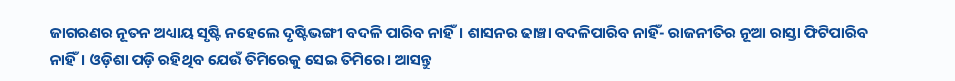ଜାଗରଣର ନୂତନ ଅଧ୍ୟାୟ ସୃଷ୍ଟି ନହେଲେ ଦୃଷ୍ଟିଭଙ୍ଗୀ ବଦଳି ପାରିବ ନାହିଁ। ଶାସନର ଢାଞ୍ଚା ବଦଳିପାରିବ ନାହିଁ- ରାଜନୀତିର ନୂଆ ରାସ୍ତା ଫିଟିପାରିବ ନାହିଁ। ଓଡ଼ିଶା ପଡ଼ି ରହିଥିବ ଯେଉଁ ତିମିରେକୁ ସେଇ ତିମିରେ। ଆସନ୍ତୁ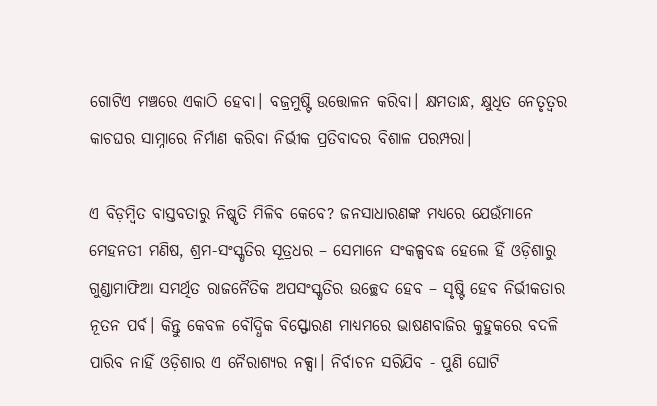ଗୋଟିଏ ମଞ୍ଚରେ ଏକାଠି ହେବା। ବଜ୍ରମୁଷ୍ଟି ଉତ୍ତୋଳନ କରିବା। କ୍ଷମତାନ୍ଧ, କ୍ଷୁଧିତ ନେତୃତ୍ୱର କାଚଘର ସାମ୍ନାରେ ନିର୍ମାଣ କରିବା ନିର୍ଭୀକ ପ୍ରତିବାଦର ବିଶାଳ ପରମ୍ପରା।

ଏ ବିଡ଼ମ୍ବିତ ବାସ୍ତବତାରୁ ନିଷ୍କୃତି ମିଳିବ କେବେ? ଜନସାଧାରଣଙ୍କ ମଧ୍ୟରେ ଯେଉଁମାନେ ମେହନତୀ ମଣିଷ, ଶ୍ରମ-ସଂସ୍କୃତିର ସୂତ୍ରଧର – ସେମାନେ ସଂକଳ୍ପବଦ୍ଧ ହେଲେ ହିଁ ଓଡ଼ିଶାରୁ ଗୁଣ୍ଡାମାଫିଆ ସମର୍ଥିତ ରାଜନୈତିକ ଅପସଂସ୍କୃତିର ଉଚ୍ଛେଦ ହେବ – ସୃଷ୍ଟି ହେବ ନିର୍ଭୀକତାର ନୂତନ ପର୍ବ। କିନ୍ତୁ କେବଳ ବୌଦ୍ଧିକ ବିସ୍ଫୋରଣ ମାଧ୍ୟମରେ ଭାଷଣବାଜିର କୁହୁକରେ ବଦଳି ପାରିବ ନାହିଁ ଓଡ଼ିଶାର ଏ ନୈରାଶ୍ୟର ନକ୍ସା। ନିର୍ବାଚନ ସରିଯିବ - ପୁଣି ଘୋଟି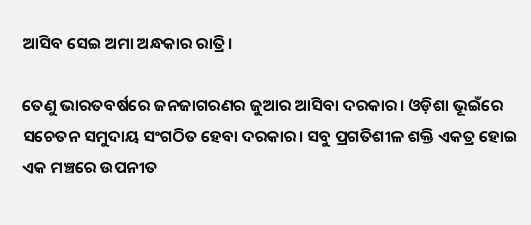ଆସିବ ସେଇ ଅମା ଅନ୍ଧକାର ରାତ୍ରି।

ତେଣୁ ଭାରତବର୍ଷରେ ଜନଜାଗରଣର ଜୁଆର ଆସିବା ଦରକାର। ଓଡ଼ିଶା ଭୂଇଁରେ ସଚେତନ ସମୁଦାୟ ସଂଗଠିତ ହେବା ଦରକାର। ସବୁ ପ୍ରଗତିଶୀଳ ଶକ୍ତି ଏକତ୍ର ହୋଇ ଏକ ମଞ୍ଚରେ ଉପନୀତ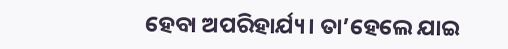ହେବା ଅପରିହାର୍ଯ୍ୟ। ତା’ହେଲେ ଯାଇ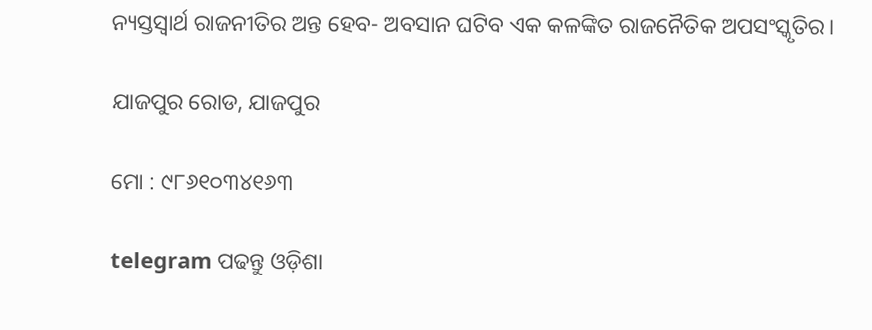ନ୍ୟସ୍ତସ୍ୱାର୍ଥ ରାଜନୀତିର ଅନ୍ତ ହେବ- ଅବସାନ ଘଟିବ ଏକ କଳଙ୍କିତ ରାଜନୈତିକ ଅପସଂସ୍କୃତିର।

ଯାଜପୁର ରୋଡ, ଯାଜପୁର

ମୋ : ୯୮୬୧୦୩୪୧୬୩

telegram ପଢନ୍ତୁ ଓଡ଼ିଶା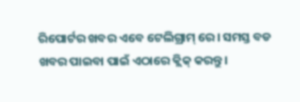ରିପୋର୍ଟର ଖବର ଏବେ ଟେଲିଗ୍ରାମ୍ ରେ। ସମସ୍ତ ବଡ ଖବର ପାଇବା ପାଇଁ ଏଠାରେ କ୍ଲିକ୍ କରନ୍ତୁ।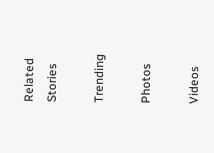Related Stories

Trending

Photos

Videos